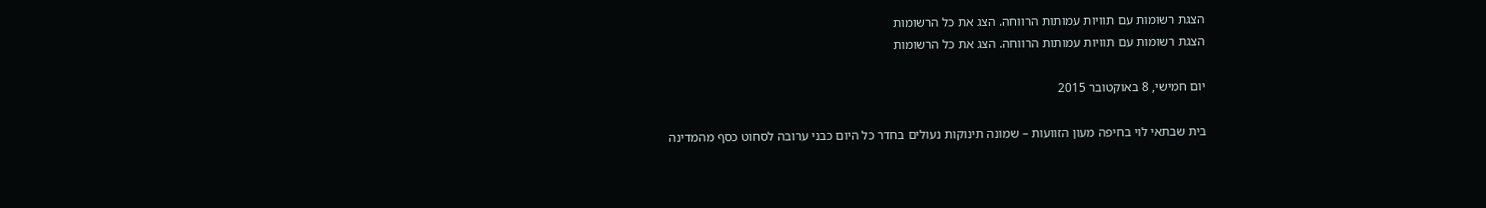הצגת רשומות עם תוויות עמותות הרווחה. הצג את כל הרשומות
הצגת רשומות עם תוויות עמותות הרווחה. הצג את כל הרשומות

יום חמישי, 8 באוקטובר 2015

בית שבתאי לוי בחיפה מעון הזוועות – שמונה תינוקות נעולים בחדר כל היום כבני ערובה לסחוט כסף מהמדינה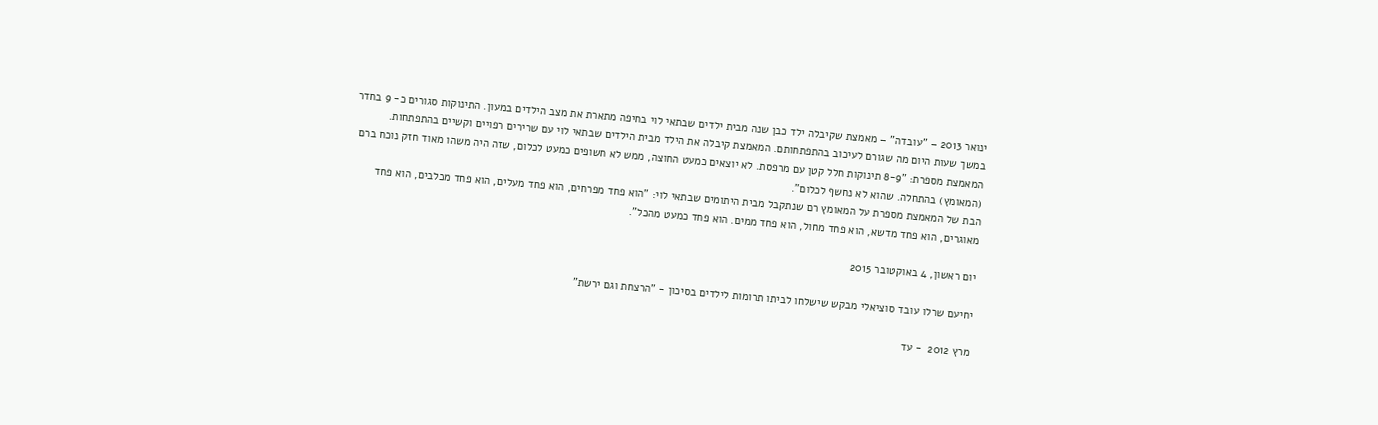ינואר 2013 – "עובדה" – מאמצת שקיבלה ילד כבן שנה מבית ילדים שבתאי לוי בחיפה מתארת את מצב הילדים במעון. התינוקות סגורים כ- 9 בחדר במשך שעות היום מה שגורם לעיכוב בהתפתחותם. המאמצת קיבלה את הילד מבית הילדים שבתאי לוי עם שרירים רפויים וקשיים בהתפתחות.
המאמצת מספרת: "8-9 תינוקות חלל קטן עם מרפסת. לא יוצאים כמעט החוצה, ממש לא חשופים כמעט לכלום, שזה היה משהו מאוד חזק נוכח ברם (המאומץ) בהתחלה. שהוא לא נחשף לכלום".
הבת של המאמצת מספרת על המאומץ רם שנתקבל מבית היתומים שבתאי לוי: "הוא פחד מפרחים, הוא פחד מעלים, הוא פחד מכלבים, הוא פחד מאוגרים, הוא פחד מדשא, הוא פחד מחול, הוא פחד ממים. הוא פחד כמעט מהכל".

יום ראשון, 4 באוקטובר 2015

יחיעם שרלו עובד סוציאלי מבקש שישלחו לביתו תרומות לילדים בסיכון - "הרצחת וגם ירשת"

מרץ 2012  - עד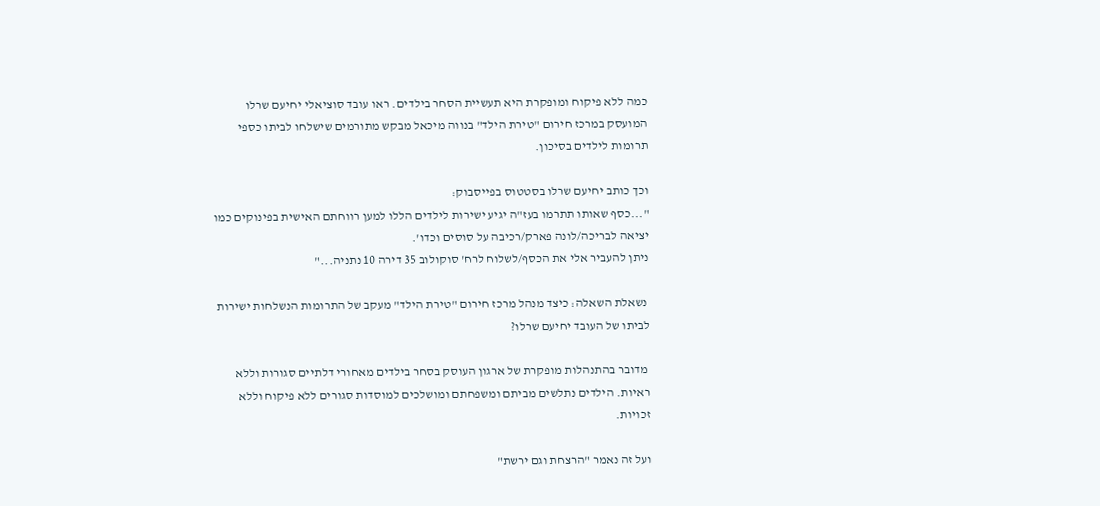כמה ללא פיקוח ומופקרת היא תעשיית הסחר בילדים. ראו עובד סוציאלי יחיעם שרלו המועסק במרכז חירום "טירת הילד" בנווה מיכאל מבקש מתורמים שישלחו לביתו כספי תרומות לילדים בסיכון.

וכך כותב יחיעם שרלו בסטטוס בפייסבוק:
"...כסף שאותו תתרמו בעז"ה יגיע ישירות לילדים הללו למען רווחתם האישית בפינוקים כמו יציאה לבריכה/לונה פארק/רכיבה על סוסים וכדו'.
ניתן להעביר אלי את הכסף/לשלוח לרח' סוקולוב 35 דירה 10 נתניה..."

 נשאלת השאלה: כיצד מנהל מרכז חירום "טירת הילד" מעקב של התרומות הנשלחות ישירות לביתו של העובד יחיעם שרלו?

 מדובר בהתנהלות מופקרת של ארגון העוסק בסחר בילדים מאחורי דלתיים סגורות וללא ראיות. הילדים נתלשים מביתם ומשפחתם ומושלכים למוסדות סגורים ללא פיקוח וללא זכויות.

ועל זה נאמר "הרצחת וגם ירשת"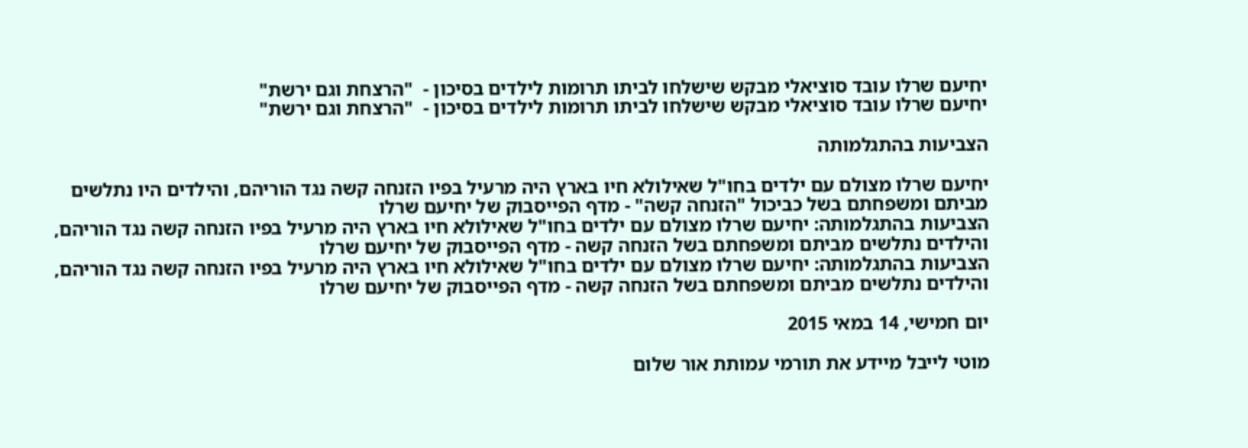יחיעם שרלו עובד סוציאלי מבקש שישלחו לביתו תרומות לילדים בסיכון -  "הרצחת וגם ירשת"
יחיעם שרלו עובד סוציאלי מבקש שישלחו לביתו תרומות לילדים בסיכון -  "הרצחת וגם ירשת"

הצביעות בהתגלמותה

יחיעם שרלו מצולם עם ילדים בחו"ל שאילולא חיו בארץ היה מרעיל בפיו הזנחה קשה נגד הוריהם, והילדים היו נתלשים מביתם ומשפחתם בשל כביכול "הזנחה קשה" - מדף הפייסבוק של יחיעם שרלו
הצביעות בהתגלמותה: יחיעם שרלו מצולם עם ילדים בחו"ל שאילולא חיו בארץ היה מרעיל בפיו הזנחה קשה נגד הוריהם, והילדים נתלשים מביתם ומשפחתם בשל הזנחה קשה - מדף הפייסבוק של יחיעם שרלו
הצביעות בהתגלמותה: יחיעם שרלו מצולם עם ילדים בחו"ל שאילולא חיו בארץ היה מרעיל בפיו הזנחה קשה נגד הוריהם, והילדים נתלשים מביתם ומשפחתם בשל הזנחה קשה - מדף הפייסבוק של יחיעם שרלו

יום חמישי, 14 במאי 2015

מוטי לייבל מיידע את תורמי עמותת אור שלום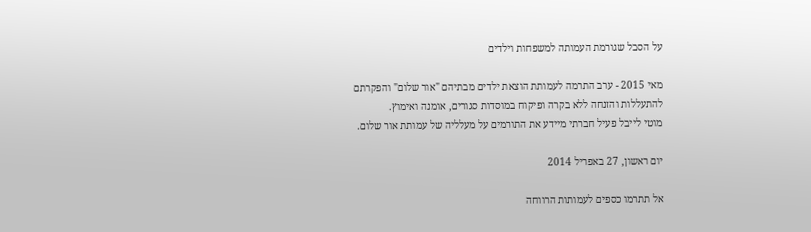על הסבל שגורמת העמותה למשפחות וילדים

מאי 2015 - ערב התרמה לעמותת הוצאת ילדים מבתיהם "אור שלום" והפקרתם להתעללות והזנחה ללא בקרה ופיקוח במוסדות סגורים, אומנה ואימוץ.
מוטי לייבל פעיל חברתי מיידע את התורמים על מעלליה של עמותת אור שלום.

יום ראשון, 27 באפריל 2014

אל תתרמו כספים לעמותות הרווחה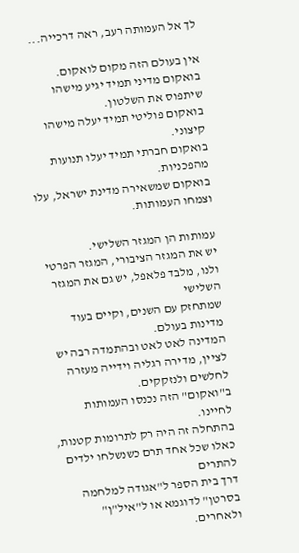לך אל העמותה רעב, ראה דרכייה...

אין בעולם הזה מקום לואקום.
בואקום מדיני תמיד יגיע מישהו שיתפוס את השלטון.
בואקום פוליטי תמיד יעלה מישהו קיצוני.
בואקום חברתי תמיד יעלו תנועות מהפכניות.
בואקום שמשאירה מדינת ישראל, עלו וצמחו העמותות.

עמותות הן המגזר השלישי.
יש את המגזר הציבורי, המגזר הפרטי ולנו, מלבד פלאפל, יש גם את המגזר השלישי
שמתחזק עם השנים, וקיים בעוד מדינות בעולם.
המדינה לאט לאט ובהתמדה רבה יש לציין, מדירה רגליה וידייה מעזרה לחלשים ולנזקקים.
ב"ואקום" הזה נכנסו העמותות לחיינו.
בהתחלה זה היה רק לתרומות קטנות, כאלו שכל אחד תרם כשנשלחו ילדים להתרים
דרך בית הספר ל"אגודה למלחמה בסרטן" לדוגמא או ל"איל"ן" ולאחרים.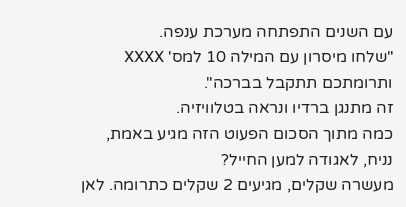עם השנים התפתחה מערכת ענפה.
"שלחו מיסרון עם המילה 10 למס' XXXX ותרומתכם תתקבל בברכה".
זה מתנגן ברדיו ונראה בטלוויזיה.
כמה מתוך הסכום הפעוט הזה מגיע באמת, נניח, לאגודה למען החייל?
מעשרה שקלים, מגיעים 2 שקלים כתרומה. לאן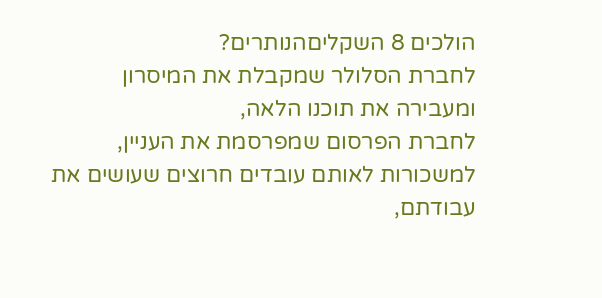הולכים 8 השקליםהנותרים?
לחברת הסלולר שמקבלת את המיסרון ומעבירה את תוכנו הלאה,
לחברת הפרסום שמפרסמת את העניין,
למשכורות לאותם עובדים חרוצים שעושים את עבודתם,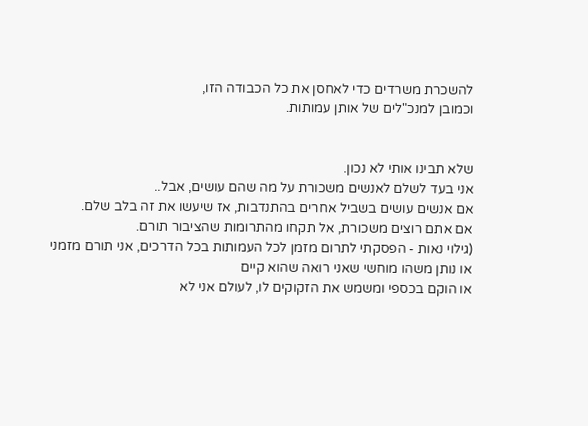להשכרת משרדים כדי לאחסן את כל הכבודה הזו,
וכמובן למנכ"לים של אותן עמותות.


שלא תבינו אותי לא נכון.
אני בעד לשלם לאנשים משכורת על מה שהם עושים, אבל..
אם אנשים עושים בשביל אחרים בהתנדבות, אז שיעשו את זה בלב שלם.
אם אתם רוצים משכורת, אל תקחו מהתרומות שהציבור תורם.
(גילוי נאות - הפסקתי לתרום מזמן לכל העמותות בכל הדרכים, אני תורם מזמני או נותן משהו מוחשי שאני רואה שהוא קיים
או הוקם בכספי ומשמש את הזקוקים לו, לעולם אני לא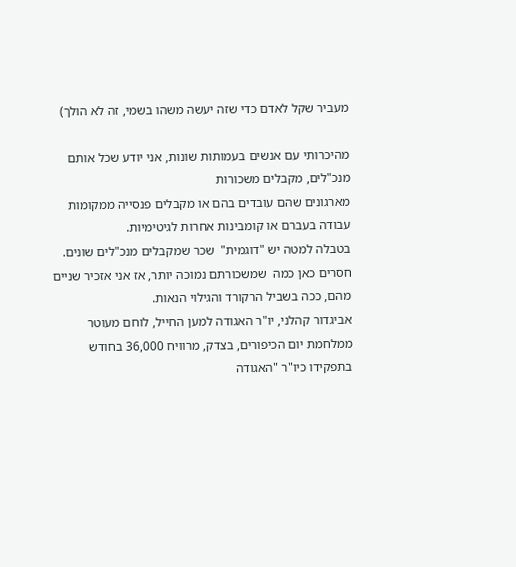מעביר שקל לאדם כדי שזה יעשה משהו בשמי, זה לא הולך)

מהיכרותי עם אנשים בעמותות שונות, אני יודע שכל אותם מנכ"לים, מקבלים משכורות
מארגונים שהם עובדים בהם או מקבלים פנסייה ממקומות עבודה בעברם או קומבינות אחרות לגיטימיות.
בטבלה למטה יש "דוגמית"  שכר שמקבלים מנכ"לים שונים.
חסרים כאן כמה  שמשכורתם נמוכה יותר, אז אני אזכיר שניים מהם, ככה בשביל הרקורד והגילוי הנאות.
אביגדור קהלני, יו"ר האגודה למען החייל, לוחם מעוטר ממלחמת יום הכיפורים, בצדק, מרוויח 36,000 בחודש
בתפקידו כיו"ר "האגודה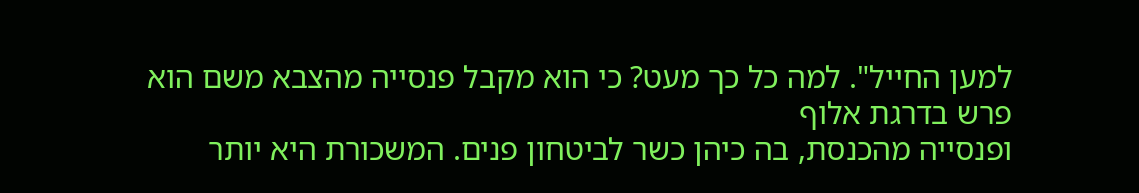למען החייל". למה כל כך מעט? כי הוא מקבל פנסייה מהצבא משם הוא פרש בדרגת אלוף
ופנסייה מהכנסת, בה כיהן כשר לביטחון פנים. המשכורת היא יותר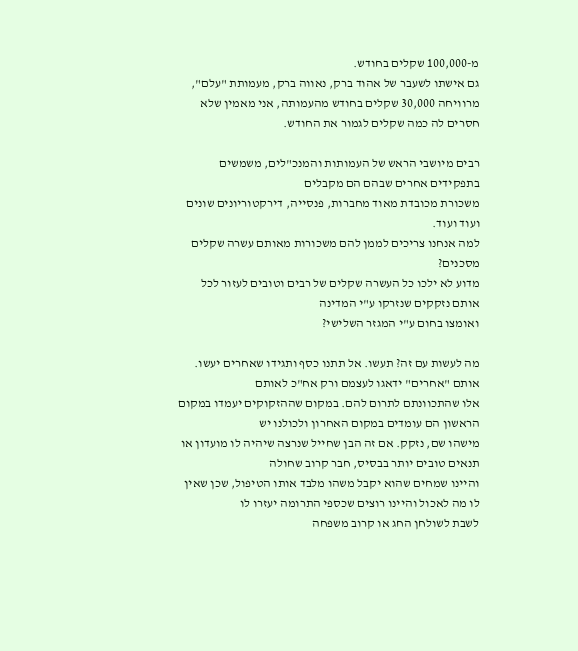מ-100,000 שקלים בחודש.
גם אישתו לשעבר של אהוד ברק, נאווה ברק, מעמותת "עלם", מרוויחה 30,000 שקלים בחודש מהעמותה, אני מאמין שלא חסרים לה כמה שקלים לגמור את החודש.

רבים מיושבי הראש של העמותות והמנכ"לים, משמשים בתפקידים אחרים שבהם הם מקבלים
משכורת מכובדת מאוד מחברות, פנסייה, דירקטוריונים שונים ועוד ועוד.
למה אנחנו צריכים לממן להם משכורות מאותם עשרה שקלים מסכנים?
מדוע לא ילכו כל העשרה שקלים של רבים וטובים לעזור לכל אותם נזקקים שנזרקו ע"י המדינה
ואומצו בחום ע"י המגזר השלישי?

מה לעשות עם זה? תעשו. אל תתנו כסף ותגידו שאחרים יעשו. אותם "אחרים" ידאגו לעצמם ורק אח"כ לאותם
אלו שהתכוונתם לתרום להם. במקום שההזקוקים יעמדו במקום הראשון הם עומדים במקום האחרון ולכולנו יש
מישהו שם, נזקק. אם זה הבן שחייל שנרצה שיהיה לו מועדון או תנאים טובים יותר בבסיס, חבר קרוב שחולה
והיינו שמחים שהוא יקבל משהו מלבד אותו הטיפול, שכן שאין לו מה לאכול והיינו רוצים שכספי התרומה יעזרו לו
לשבת לשולחן החג או קרוב משפחה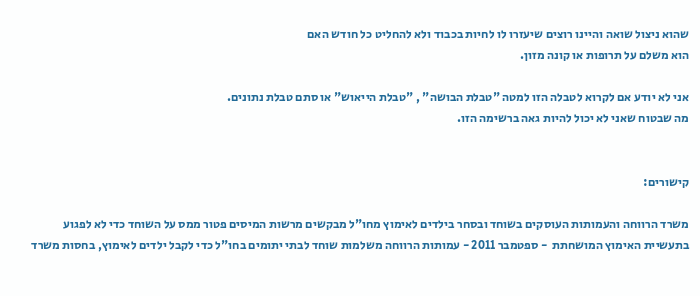שהוא ניצול שואה והיינו רוצים שיעזרו לו לחיות בכבוד ולא להחליט כל חודש האם
הוא משלם על תרופות או קונה מזון.

אני לא יודע אם לקרוא לטבלה הזו למטה "טבלת הבושה" , "טבלת הייאוש" או סתם טבלת נתונים.
מה שבטוח שאני לא יכול להיות גאה ברשימה הזו.


קישורים:

משרד הרווחה והעמותות העוסקים בשוחד ובסחר בילדים לאימוץ מחו"ל מבקשים מרשות המיסים פטור ממס על השוחד כדי לא לפגוע בתעשיית האימוץ המושחתת  - ספטמבר 2011 - עמותות הרווחה משלמות שוחד לבתי יתומים בחו"ל כדי לקבל ילדים לאימוץ, בחסות משרד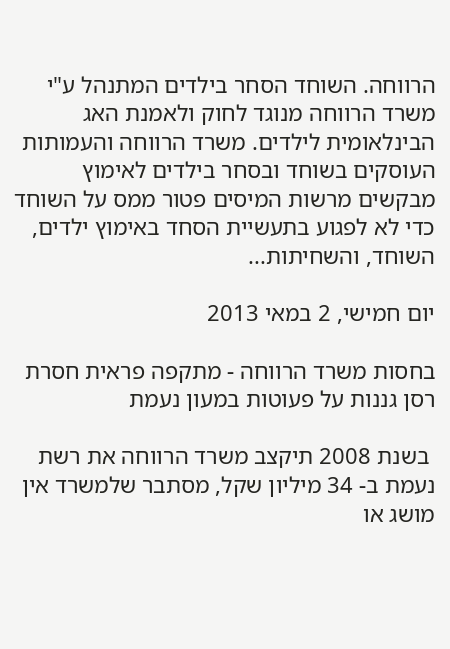הרווחה. השוחד הסחר בילדים המתנהל ע"י משרד הרווחה מנוגד לחוק ולאמנת האג הבינלאומית לילדים. משרד הרווחה והעמותות העוסקים בשוחד ובסחר בילדים לאימוץ מבקשים מרשות המיסים פטור ממס על השוחד כדי לא לפגוע בתעשיית הסחד באימוץ ילדים, השוחד, והשחיתות...

יום חמישי, 2 במאי 2013

בחסות משרד הרווחה - מתקפה פראית חסרת רסן גננות על פעוטות במעון נעמת

 בשנת 2008 תיקצב משרד הרווחה את רשת נעמת ב- 34 מיליון שקל, מסתבר שלמשרד אין מושג או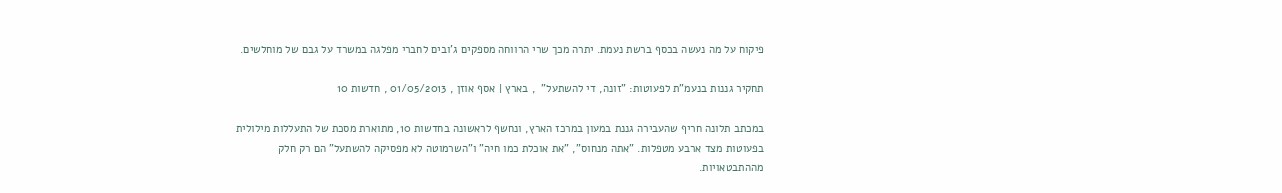פיקוח על מה נעשה בכסף ברשת נעמת. יתרה מכך שרי הרווחה מספקים ג'ובים לחברי מפלגה במשרד על גבם של מוחלשים.

תחקיר גננות בנעמ"ת לפעוטות: "זונה, די להשתעל"  , בארץ | אסף אוזן , 01/05/2013 , חדשות 10

במכתב תלונה חריף שהעבירה גננת במעון במרכז הארץ, ונחשף לראשונה בחדשות 10, מתוארת מסכת של התעללות מילולית בפעוטות מצד ארבע מטפלות. "אתה מנחוס", "את אוכלת כמו חיה" ו"השרמוטה לא מפסיקה להשתעל" הם רק חלק מההתבטאויות.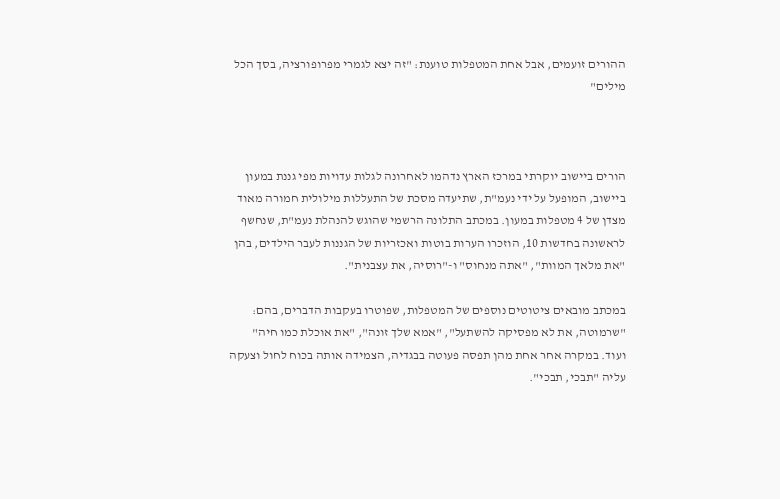ההורים זועמים, אבל אחת המטפלות טוענת: "זה יצא לגמרי מפרופורציה, בסך הכל מילים"



הורים ביישוב יוקרתי במרכז הארץ נדהמו לאחרונה לגלות עדויות מפי גננת במעון ביישוב, המופעל על ידי נעמ"ת, שתיעדה מסכת של התעללות מילולית חמורה מאוד מצדן של 4 מטפלות במעון. במכתב התלונה הרשמי שהוגש להנהלת נעמ"ת, שנחשף לראשונה בחדשות 10, הוזכרו הערות בוטות ואכזריות של הגננות לעבר הילדים, בהן "את מלאך המוות", "אתה מנחוס" ו-"רוסיה, את עצבנית".

במכתב מובאים ציטוטים נוספים של המטפלות, שפוטרו בעקבות הדברים, בהם: "שרמוטה, את לא מפסיקה להשתעל", "אמא שלך זונה", "את אוכלת כמו חיה" ועוד. במקרה אחר אחת מהן תפסה פעוטה בבגדיה, הצמידה אותה בכוח לחול וצעקה עליה "תבכי, תבכי".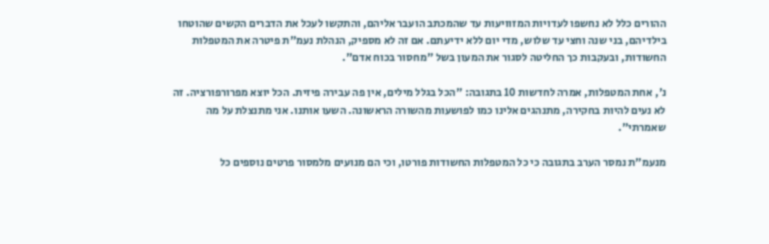ההורים כלל לא נחשפו לעדויות המזוויעות עד שהמכתב הועבר אליהם, והתקשו לעכל את הדברים הקשים שהוטחו בילדיהם, בני שנה וחצי עד שלוש, מדי יום ללא ידיעתם. אם זה לא מספיק, הנהלת נעמ"ת פיטרה את המטפלות החשודות, ובעקבות כך החליטה לסגור את המעון בשל "מחסור בכוח אדם".

נ', אחת המטפלות, אמרה לחדשות 10 בתגובה: "הכל בגלל מילים, אין פה עבירה פיזית. הכל יוצא מפרורפורציה. זה לא נעים להיות בחקירה, מתנהגים אלינו כמו לפושעות מהשורה הראשונה. השעו אותנו. אני מתנצלת על מה שאמרתי".

מנעמ"ת נמסר הערב בתגובה כי כל המטפלות החשודות פורטו, וכי הם מנועים מלמסור פרטים נוספים כל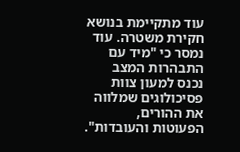עוד מתקיימת בנושא חקירת משטרה. עוד נמסר כי "מיד עם התבהרות המצב נכנס למעון צוות פסיכולוגים שמלווה את ההורים, הפעוטות והעובדות".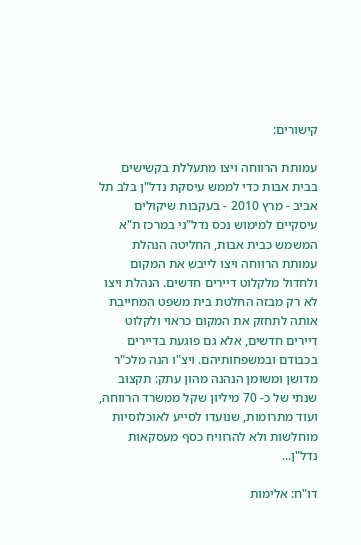קישורים:

עמותת הרווחה ויצו מתעללת בקשישים בבית אבות כדי לממש עיסקת נדל"ן בלב תל אביב - מרץ 2010 - בעקבות שיקולים עיסקיים למימוש נכס נדל"ני במרכז ת"א המשמש כבית אבות, החליטה הנהלת עמותת הרווחה ויצו לייבש את המקום ולחדול מלקלוט דיירים חדשים. הנהלת ויצו לא רק מבזה החלטת בית משפט המחייבת אותה לתחזק את המקום כראוי ולקלוט דיירים חדשים, אלא גם פוגעת בדיירים בכבודם ובמשפחותיהם. ויצ"ו הנה מלכ"ר מדושן ומשומן הנהנה מהון עתק: תקצוב שנתי של כ- 70 מיליון שקל ממשרד הרווחה, ועוד מתרומות, שנועדו לסייע לאוכלוסיות מוחלשות ולא להרוויח כסף מעסקאות נדל"ן...

דו"ח: אלימות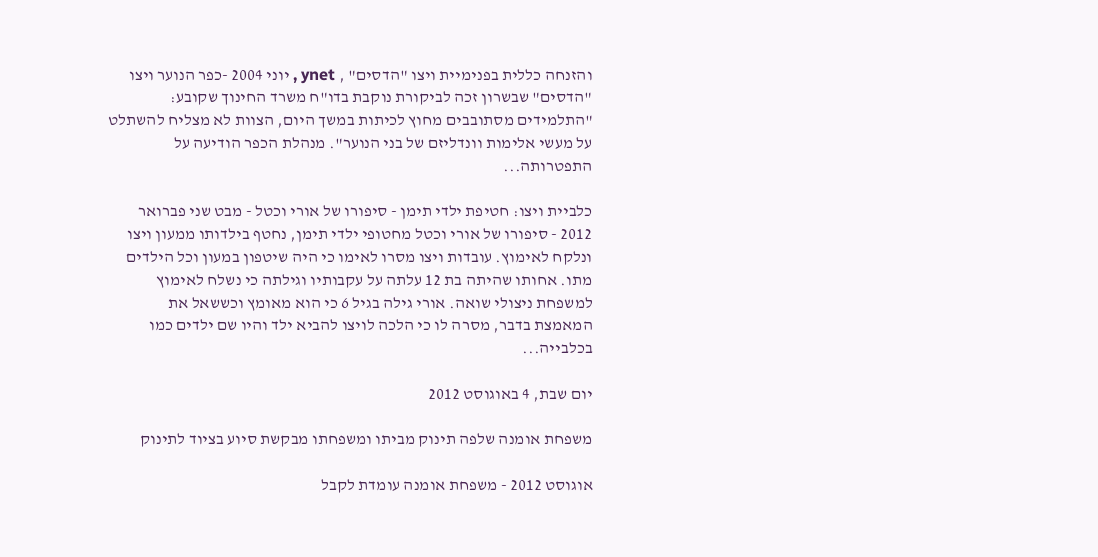והזנחה כללית בפנימיית ויצו "הדסים" , ynet , יוני 2004 -כפר הנוער ויצו "הדסים" שבשרון זכה לביקורת נוקבת בדו"ח משרד החינוך שקובע: "התלמידים מסתובבים מחוץ לכיתות במשך היום, הצוות לא מצליח להשתלט על מעשי אלימות וונדליזם של בני הנוער". מנהלת הכפר הודיעה על התפטרותה...

כלביית ויצו: חטיפת ילדי תימן - סיפורו של אורי וכטל - מבט שני פברואר 2012 - סיפורו של אורי וכטל מחטופי ילדי תימן, נחטף בילדותו ממעון ויצו ונלקח לאימוץ. עובדות ויצו מסרו לאימו כי היה שיטפון במעון וכל הילדים מתו. אחותו שהיתה בת 12 עלתה על עקבותיו וגילתה כי נשלח לאימוץ למשפחת ניצולי שואה. אורי גילה בגיל 6 כי הוא מאומץ וכששאל את המאמצת בדבר, מסרה לו כי הלכה לויצו להביא ילד והיו שם ילדים כמו בכלבייה...

יום שבת, 4 באוגוסט 2012

משפחת אומנה שלפה תינוק מביתו ומשפחתו מבקשת סיוע בציוד לתינוק

אוגוסט 2012 - משפחת אומנה עומדת לקבל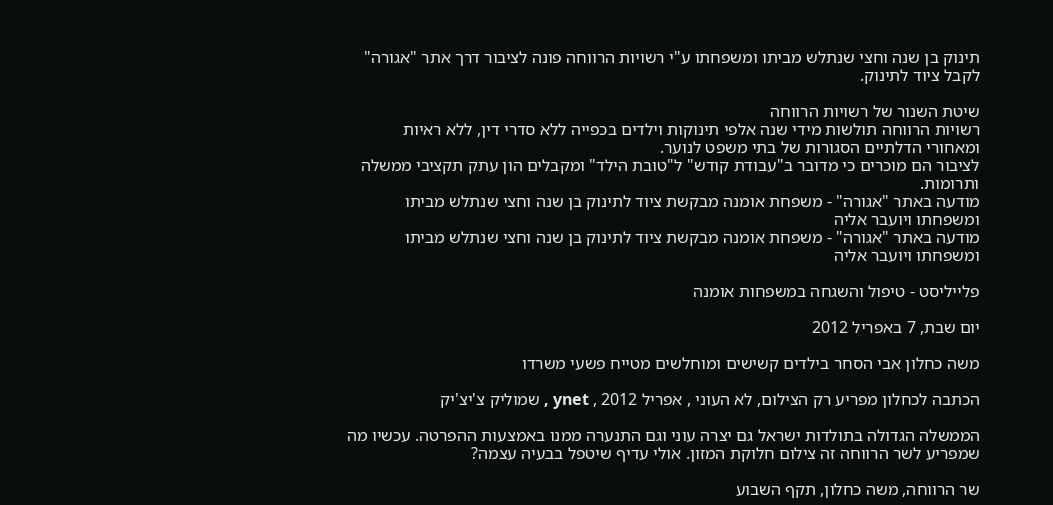תינוק בן שנה וחצי שנתלש מביתו ומשפחתו ע"י רשויות הרווחה פונה לציבור דרך אתר "אגורה" לקבל ציוד לתינוק.

שיטת השנור של רשויות הרווחה
רשויות הרווחה תולשות מידי שנה אלפי תינוקות וילדים בכפייה ללא סדרי דין, ללא ראיות ומאחורי הדלתיים הסגורות של בתי משפט לנוער.
לציבור הם מוכרים כי מדובר ב"עבודת קודש" ל"טובת הילד" ומקבלים הון עתק תקציבי ממשלה ותרומות.
מודעה באתר "אגורה" - משפחת אומנה מבקשת ציוד לתינוק בן שנה וחצי שנתלש מביתו ומשפחתו ויועבר אליה
מודעה באתר "אגורה" - משפחת אומנה מבקשת ציוד לתינוק בן שנה וחצי שנתלש מביתו ומשפחתו ויועבר אליה

פלייליסט - טיפול והשגחה במשפחות אומנה

יום שבת, 7 באפריל 2012

משה כחלון אבי הסחר בילדים קשישים ומוחלשים מטייח פשעי משרדו

הכתבה לכחלון מפריע רק הצילום, לא העוני , אפריל 2012 , ynet , שמוליק צ'יצ'יק

הממשלה הגדולה בתולדות ישראל גם יצרה עוני וגם התנערה ממנו באמצעות ההפרטה. עכשיו מה שמפריע לשר הרווחה זה צילום חלוקת המזון. אולי עדיף שיטפל בבעיה עצמה?

שר הרווחה, משה כחלון, תקף השבוע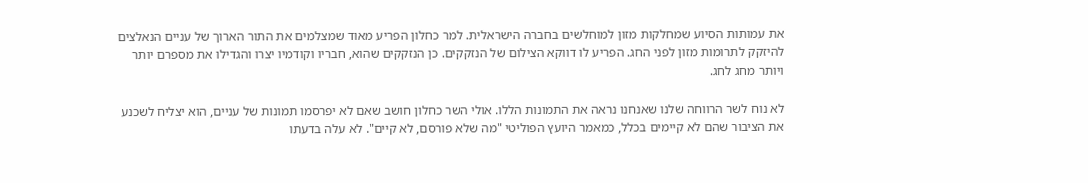את עמותות הסיוע שמחלקות מזון למוחלשים בחברה הישראלית. למר כחלון הפריע מאוד שמצלמים את התור הארוך של עניים הנאלצים להיזקק לתרומות מזון לפני החג. הפריע לו דווקא הצילום של הנזקקים. כן הנזקקים שהוא, חבריו וקודמיו יצרו והגדילו את מספרם יותר ויותר מחג לחג.

לא נוח לשר הרווחה שלנו שאנחנו נראה את התמונות הללו. אולי השר כחלון חושב שאם לא יפרסמו תמונות של עניים, הוא יצליח לשכנע את הציבור שהם לא קיימים בכלל, כמאמר היועץ הפוליטי "מה שלא פורסם, לא קיים". לא עלה בדעתו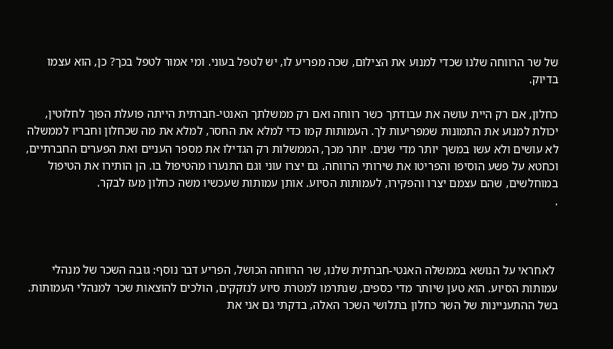של שר הרווחה שלנו שכדי למנוע את הצילום, שכה מפריע לו, יש לטפל בעוני. ומי אמור לטפל בכך? כן, הוא עצמו בדיוק.

כחלון, אם רק היית עושה את עבודתך כשר רווחה ואם רק ממשלתך האנטי-חברתית הייתה פועלת הפוך לחלוטין, יכולת למנוע את התמונות שמפריעות לך. העמותות קמו כדי למלא את החסר, למלא את מה שכחלון וחבריו לממשלה לא עושים ולא עשו במשך יותר מדי שנים. יותר מכך, הממשלות רק הגדילו את מספר העניים ואת הפערים החברתיים, וכחטא על פשע הוסיפו והפריטו את שירותי הרווחה. גם יצרו עוני וגם התנערו מהטיפול בו. הן הותירו את הטיפול במוחלשים, שהם עצמם יצרו והפקירו, לעמותות הסיוע. אותן עמותות שעכשיו משה כחלון מעז לבקר.
.



 לאחראי על הנושא בממשלה האנטי-חברתית שלנו, שר הרווחה הכושל, הפריע דבר נוסף: גובה השכר של מנהלי עמותות הסיוע. הוא טען שיותר מדי כספים, שנתרמו למטרת סיוע לנזקקים, הולכים להוצאות שכר למנהלי העמותות. בשל ההתעניינות של השר כחלון בתלושי השכר האלה, בדקתי גם אני את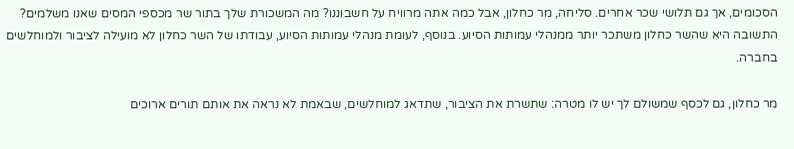הסכומים, אך גם תלושי שכר אחרים. סליחה, מר כחלון, אבל כמה אתה מרוויח על חשבוננו? מה המשכורת שלך בתור שר מכספי המסים שאנו משלמים? התשובה היא שהשר כחלון משתכר יותר ממנהלי עמותות הסיוע. בנוסף, לעומת מנהלי עמותות הסיוע, עבודתו של השר כחלון לא מועילה לציבור ולמוחלשים בחברה.

מר כחלון, גם לכסף שמשולם לך יש לו מטרה: שתשרת את הציבור, שתדאג למוחלשים, שבאמת לא נראה את אותם תורים ארוכים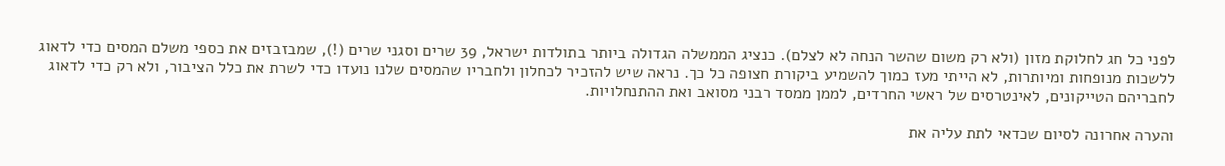לפני כל חג לחלוקת מזון (ולא רק משום שהשר הנחה לא לצלם). כנציג הממשלה הגדולה ביותר בתולדות ישראל, 39 שרים וסגני שרים (!), שמבזבזים את כספי משלם המסים כדי לדאוג ללשכות מנופחות ומיותרות, לא הייתי מעז כמוך להשמיע ביקורת חצופה כל כך. נראה שיש להזכיר לכחלון ולחבריו שהמסים שלנו נועדו כדי לשרת את כלל הציבור, ולא רק כדי לדאוג לחבריהם הטייקונים, לאינטרסים של ראשי החרדים, לממן ממסד רבני מסואב ואת ההתנחלויות.

והערה אחרונה לסיום שכדאי לתת עליה את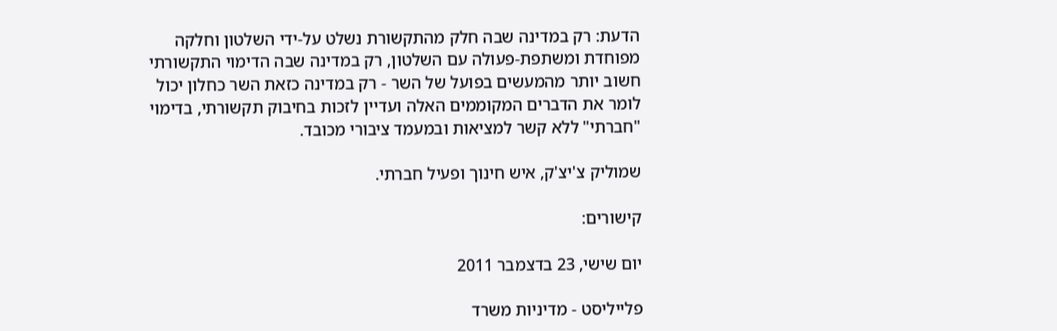הדעת: רק במדינה שבה חלק מהתקשורת נשלט על-ידי השלטון וחלקה מפוחדת ומשתפת-פעולה עם השלטון, רק במדינה שבה הדימוי התקשורתי חשוב יותר מהמעשים בפועל של השר - רק במדינה כזאת השר כחלון יכול לומר את הדברים המקוממים האלה ועדיין לזכות בחיבוק תקשורתי, בדימוי "חברתי" ללא קשר למציאות ובמעמד ציבורי מכובד.

שמוליק צ'יצ'ק, איש חינוך ופעיל חברתי.

קישורים:

יום שישי, 23 בדצמבר 2011

פלייליסט - מדיניות משרד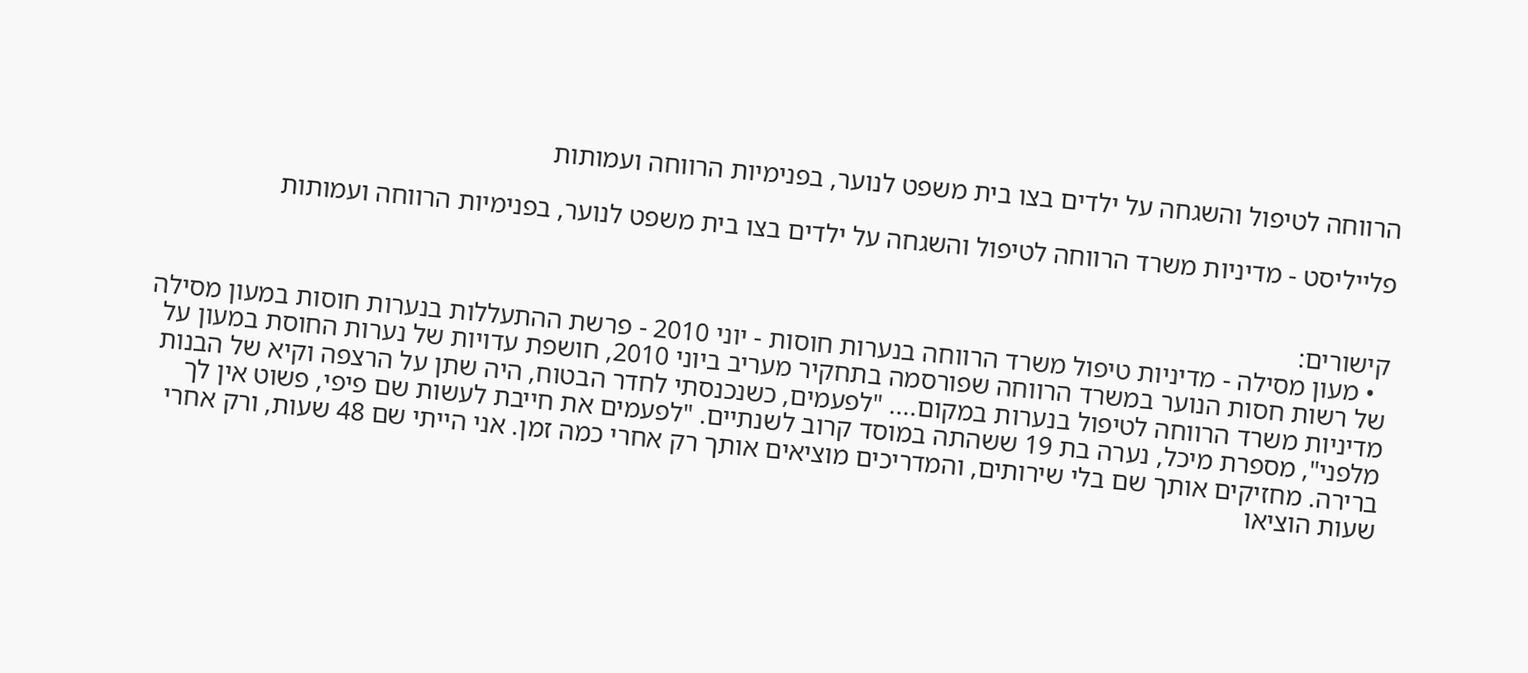הרווחה לטיפול והשגחה על ילדים בצו בית משפט לנוער, בפנימיות הרווחה ועמותות

פלייליסט - מדיניות משרד הרווחה לטיפול והשגחה על ילדים בצו בית משפט לנוער, בפנימיות הרווחה ועמותות


קישורים:
  • מעון מסילה - מדיניות טיפול משרד הרווחה בנערות חוסות - יוני 2010 - פרשת ההתעללות בנערות חוסות במעון מסילה של רשות חסות הנוער במשרד הרווחה שפורסמה בתחקיר מעריב ביוני 2010, חושפת עדויות של נערות החוסת במעון על מדיניות משרד הרווחה לטיפול בנערות במקום.... "לפעמים, כשנכנסתי לחדר הבטוח, היה שתן על הרצפה וקיא של הבנות מלפני", מספרת מיכל, נערה בת 19 ששהתה במוסד קרוב לשנתיים. "לפעמים את חייבת לעשות שם פיפי, פשוט אין לך ברירה. מחזיקים אותך שם בלי שירותים, והמדריכים מוציאים אותך רק אחרי כמה זמן. אני הייתי שם 48 שעות, ורק אחרי שעות הוציאו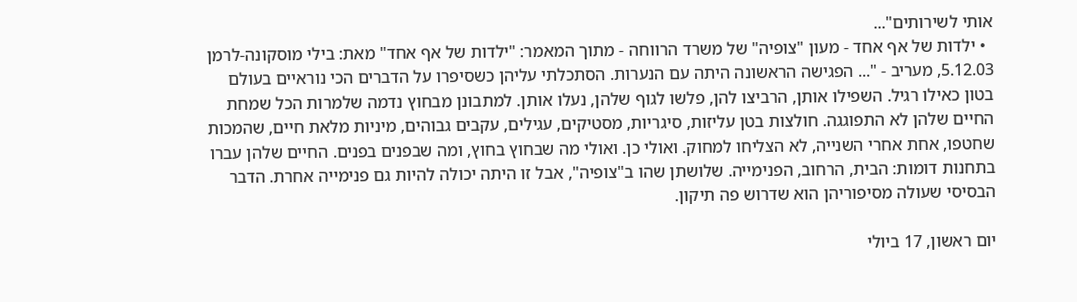אותי לשירותים"...
  • ילדות של אף אחד - מעון "צופיה" של משרד הרווחה - מתוך המאמר: "ילדות של אף אחד" מאת: בילי מוסקונה-לרמן 5.12.03, מעריב - "... הפגישה הראשונה היתה עם הנערות. הסתכלתי עליהן כשסיפרו על הדברים הכי נוראיים בעולם בטון כאילו רגיל. השפילו אותן, הרביצו להן, פלשו לגוף שלהן, נעלו אותן. למתבונן מבחוץ נדמה שלמרות הכל שמחת החיים שלהן לא התפוגגה. חולצות בטן עליזות, סיגריות, מסטיקים, עגילים, עקבים גבוהים, מיניות מלאת חיים, שהמכות שחטפו, אחת אחרי השנייה, לא הצליחו למחוק. ואולי כן. ואולי מה שבחוץ בחוץ, ומה שבפנים בפנים. החיים שלהן עברו בתחנות דומות: הבית, הרחוב, הפנימייה. שלושתן שהו ב"צופיה", אבל זו היתה יכולה להיות גם פנימייה אחרת. הדבר הבסיסי שעולה מסיפוריהן הוא שדרוש פה תיקון.

יום ראשון, 17 ביולי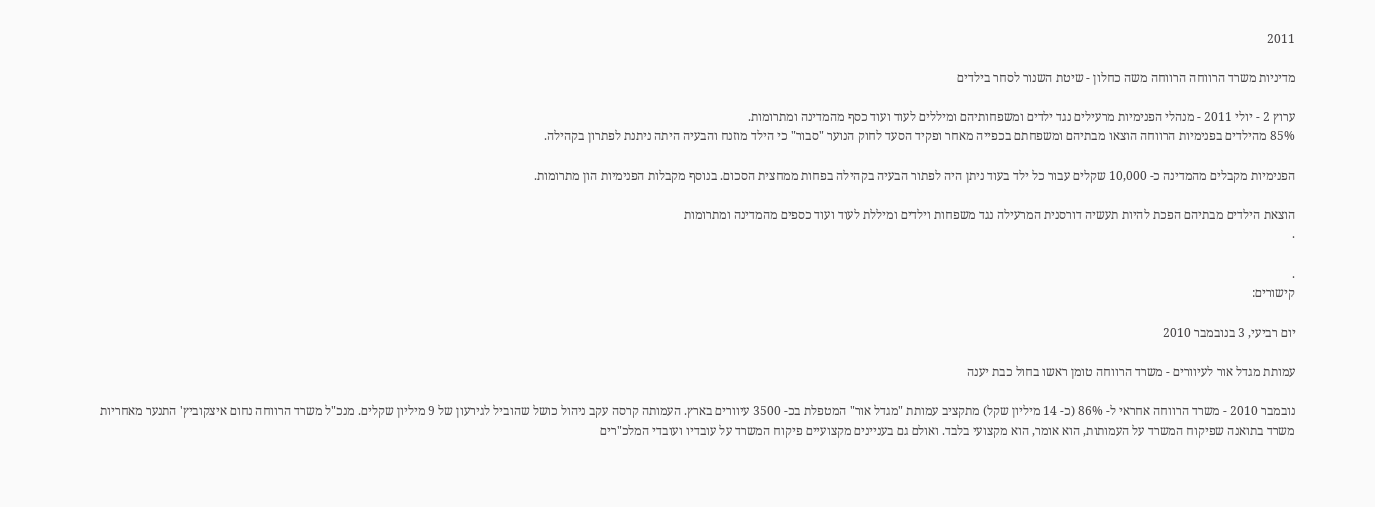2011

מדיניות משרד הרווחה הרווחה משה כחלון - שיטת השנור לסחר בילדים

ערוץ 2 - יולי 2011 - מנהלי הפנימיות מרעילים נגד ילדים ומשפחותיהם ומיללים לעוד ועוד כסף מהמדינה ומתרומות.
85% מהילדים בפנימיות הרווחה הוצאו מבתיהם ומשפחתם בכפייה מאחר ופקיד הסעד לחוק הנוער "סבור" כי הילד מוזנח והבעיה היתה ניתנת לפתרון בקהילה.

הפנימיות מקבלים מהמדינה כ- 10,000 שקלים עבור כל ילד בעוד ניתן היה לפתור הבעיה בקהילה בפחות ממחצית הסכום. בנוסף מקבלות הפנימיות הון מתרומות.

הוצאת הילדים מבתיהם הפכת להיות תעשיה דורסנית המרעילה נגד משפחות וילדים ומיללת לעוד ועוד כספים מהמדינה ומתרומות
.

.
קישורים:

יום רביעי, 3 בנובמבר 2010

עמותת מגדל אור לעיוורים - משרד הרווחה טומן ראשו בחול כבת יענה

נובמבר 2010 - משרד הרווחה אחראי ל- 86% (כ- 14 מיליון שקל) מתקציב עמותת "מגדל אור" המטפלת בכ- 3500 עיוורים בארץ. העמותה קרסה עקב ניהול כושל שהוביל לגירעון של 9 מיליון שקלים. מנכ"ל משרד הרווחה נחום איצקוביץ' התנער מאחריות משרד בתואנה שפיקוח המשרד על העמותות, הוא אומר, הוא מקצועי בלבד. ואולם גם בעניינים מקצועיים פיקוח המשרד על עובדיו ועובדי המלכ"רים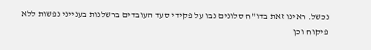נכשל. ראינו זאת בדו"ח סלונים נבו על פקידי סעד העובדים ברשלנות בענייני נפשות ללא פיקוח וכן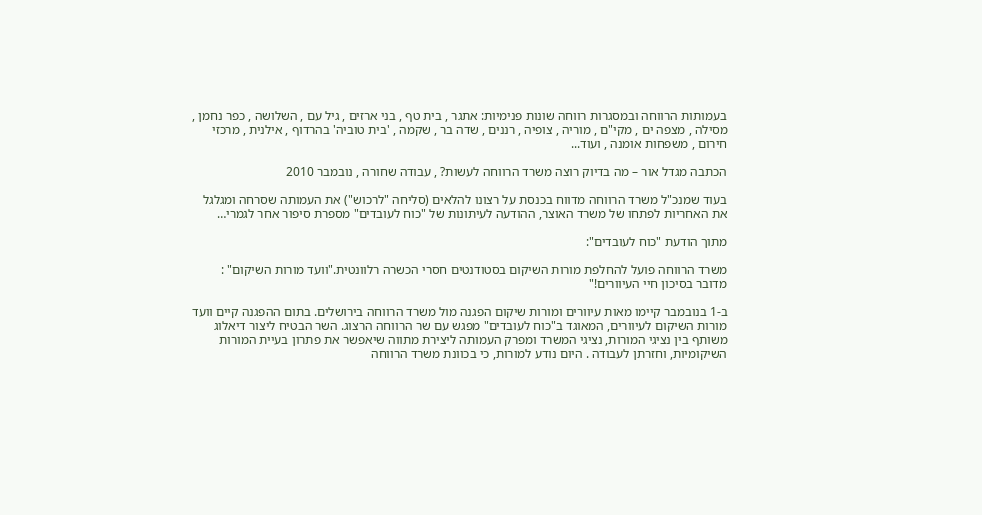בעמותות הרווחה ובמסגרות רווחה שונות פנימיות: אתגר , בית טף , בני ארזים , גיל עם , השלושה , כפר נחמן , מסילה , מצפה ים , מקי"ם , מוריה , צופיה , רננים , שדה בר , שקמה , 'בית טוביה' בהרדוף , אילנית , מרכזי חירום , משפחות אומנה , ועוד...

הכתבה מגדל אור – מה בדיוק רוצה משרד הרווחה לעשות? , עבודה שחורה , נובמבר 2010

בעוד שמנכ"ל משרד הרווחה מדווח בכנסת על רצונו להלאים (סליחה "לרכוש") את העמותה שסרחה ומגלגל את האחריות לפתחו של משרד האוצר, ההודעה לעיתונות של "כוח לעובדים" מספרת סיפור אחר לגמרי…

מתוך הודעת "כוח לעובדים":

משרד הרווחה פועל להחלפת מורות השיקום בסטודנטים חסרי הכשרה רלוונטית."וועד מורות השיקום" : מדובר בסיכון חיי העיוורים!"

ב-1 בנובמבר קיימו מאות עיוורים ומורות שיקום הפגנה מול משרד הרווחה בירושלים. בתום ההפגנה קיים וועד מורות השיקום לעיוורים, המאוגד ב"כוח לעובדים" מפגש עם שר הרווחה הרצוג. השר הבטיח ליצור דיאלוג משותף בין נציגי המורות, נציגי המשרד ומפרק העמותה ליצירת מתווה שיאפשר את פתרון בעיית המורות השיקומיות, וחזרתן לעבודה . היום נודע למורות, כי בכוונת משרד הרווחה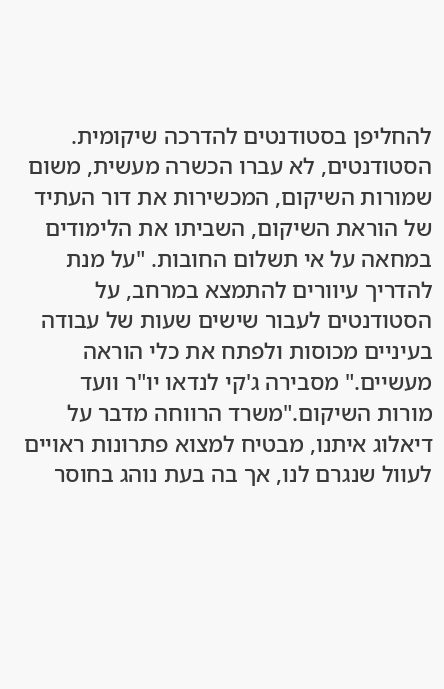להחליפן בסטודנטים להדרכה שיקומית. הסטודנטים, לא עברו הכשרה מעשית, משום שמורות השיקום, המכשירות את דור העתיד של הוראת השיקום, השביתו את הלימודים במחאה על אי תשלום החובות. "על מנת להדריך עיוורים להתמצא במרחב, על הסטודנטים לעבור שישים שעות של עבודה בעיניים מכוסות ולפתח את כלי הוראה מעשיים." מסבירה ג'קי לנדאו יו"ר וועד מורות השיקום."משרד הרווחה מדבר על דיאלוג איתנו, מבטיח למצוא פתרונות ראויים לעוול שנגרם לנו, אך בה בעת נוהג בחוסר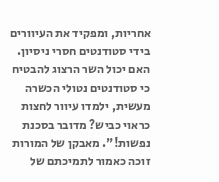אחריות, ומפקיד את העיוורים בידי סטודנטים חסרי ניסיון. האם יכול השר הרצוג להבטיח כי סטודנטים נטולי הכשרה מעשית, ילמדו עיוור לחצות כראוי כביש? מדובר בסכנת נפשות!". מאבקן של המורות זוכה כאמור לתמיכתם של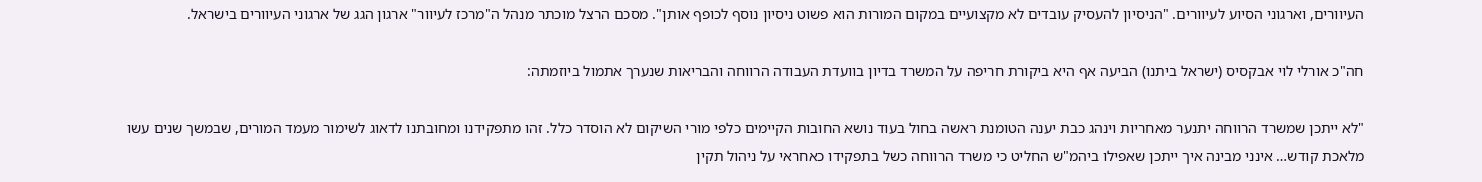העיוורים, וארגוני הסיוע לעיוורים. "הניסיון להעסיק עובדים לא מקצועיים במקום המורות הוא פשוט ניסיון נוסף לכופף אותן". מסכם הרצל מוכתר מנהל ה"מרכז לעיוור" ארגון הגג של ארגוני העיוורים בישראל.

חה"כ אורלי לוי אבקסיס (ישראל ביתנו) הביעה אף היא ביקורת חריפה על המשרד בדיון בוועדת העבודה הרווחה והבריאות שנערך אתמול ביוזמתה:

"לא ייתכן שמשרד הרווחה יתנער מאחריות וינהג כבת יענה הטומנת ראשה בחול בעוד נושא החובות הקיימים כלפי מורי השיקום לא הוסדר כלל. זהו מתפקידנו ומחובתנו לדאוג לשימור מעמד המורים, שבמשך שנים עשו מלאכת קודש… אינני מבינה איך ייתכן שאפילו ביהמ"ש החליט כי משרד הרווחה כשל בתפקידו כאחראי על ניהול תקין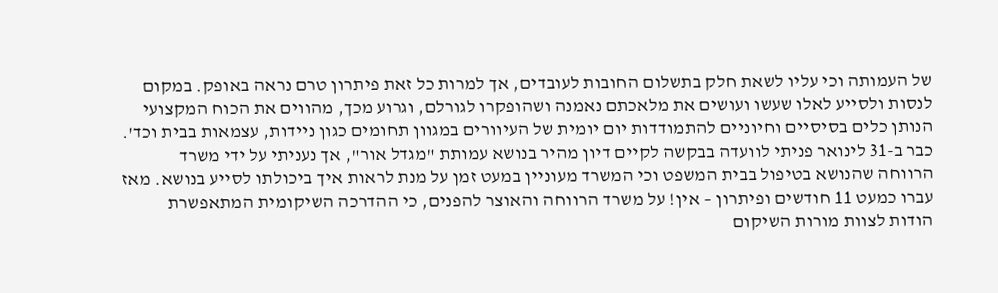של העמותה וכי עליו לשאת חלק בתשלום החובות לעובדים, אך למרות כל זאת פיתרון טרם נראה באופק. במקום לנסות ולסייע לאלו שעשו ועושים את מלאכתם נאמנה ושהופקרו לגורלם, וגרוע מכך, מהווים את הכוח המקצועי הנותן כלים בסיסיים וחיוניים להתמודדות יום יומית של העיוורים במגוון תחומים כגון ניידות, עצמאות בבית וכד'. כבר ב-31 לינואר פניתי לוועדה בבקשה לקיים דיון מהיר בנושא עמותת "מגדל אור", אך נעניתי על ידי משרד הרווחה שהנושא בטיפול בבית המשפט וכי המשרד מעוניין במעט זמן על מנת לראות איך ביכולתו לסייע בנושא. מאז עברו כמעט 11 חודשים ופיתרון – אין! על משרד הרווחה והאוצר להפנים, כי ההדרכה השיקומית המתאפשרת הודות לצוות מורות השיקום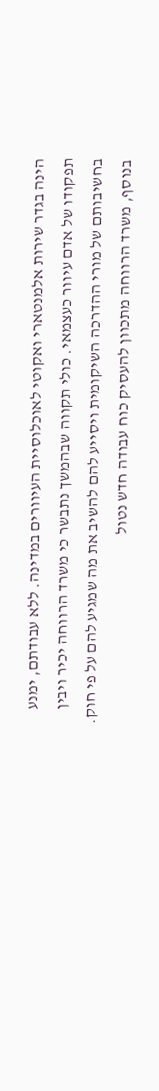הינה בגדר שירות אלמנטארי ואקוטי לאוכלוסיית העיוורים במדינה. ללא עבודתם, ימנע תפקודו של אדם עיוור כעצמאי. כולי תקווה שבהמשך נתבשר כי משרד הרווחה יכיר ויבין בחשיבותם של מורי ההדרכה השיקומית ויסייע להם להשיב את מה שמגיע להם על פי חוק. בנוסף, משרד הרווחה מתכוון להעסיק כוח עבודה חדש נטול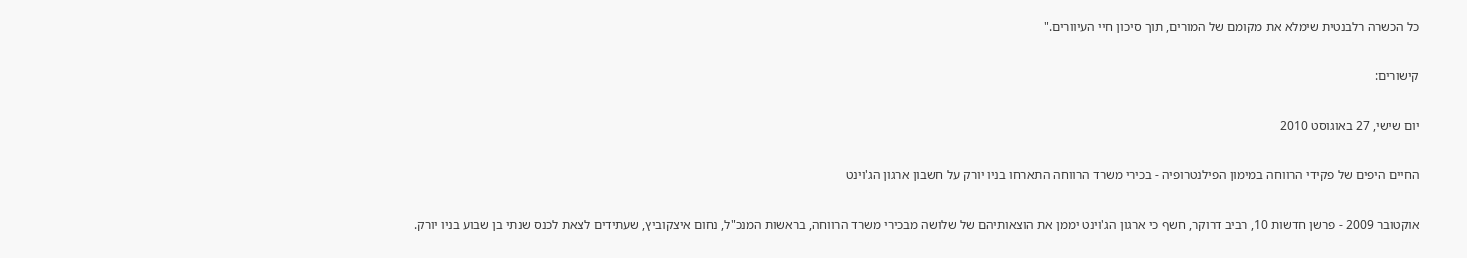כל הכשרה רלבנטית שימלא את מקומם של המורים, תוך סיכון חיי העיוורים."

קישורים:

יום שישי, 27 באוגוסט 2010

החיים היפים של פקידי הרווחה במימון הפילנטרופיה - בכירי משרד הרווחה התארחו בניו יורק על חשבון ארגון הג'וינט

אוקטובר 2009 - פרשן חדשות 10, רביב דרוקר, חשף כי ארגון הג'וינט יממן את הוצאותיהם של שלושה מבכירי משרד הרווחה, בראשות המנכ"ל, נחום איצקוביץ, שעתידים לצאת לכנס שנתי בן שבוע בניו יורק.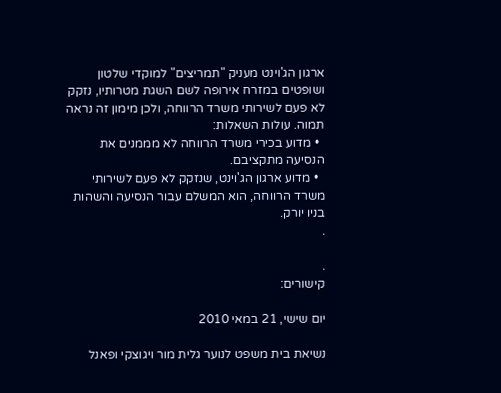ארגון הג'וינט מעניק "תמריצים" למוקדי שלטון ושופטים במזרח אירופה לשם השגת מטרותיו, נזקק לא פעם לשירותי משרד הרווחה, ולכן מימון זה נראה תמוה. עולות השאלות:
  • מדוע בכירי משרד הרווחה לא מממנים את הנסיעה מתקציבם.
  • מדוע ארגון הג'וינט, שנזקק לא פעם לשירותי משרד הרווחה, הוא המשלם עבור הנסיעה והשהות בניו יורק.
.

.
קישורים:

יום שישי, 21 במאי 2010

נשיאת בית משפט לנוער גלית מור ויגוצקי ופאנל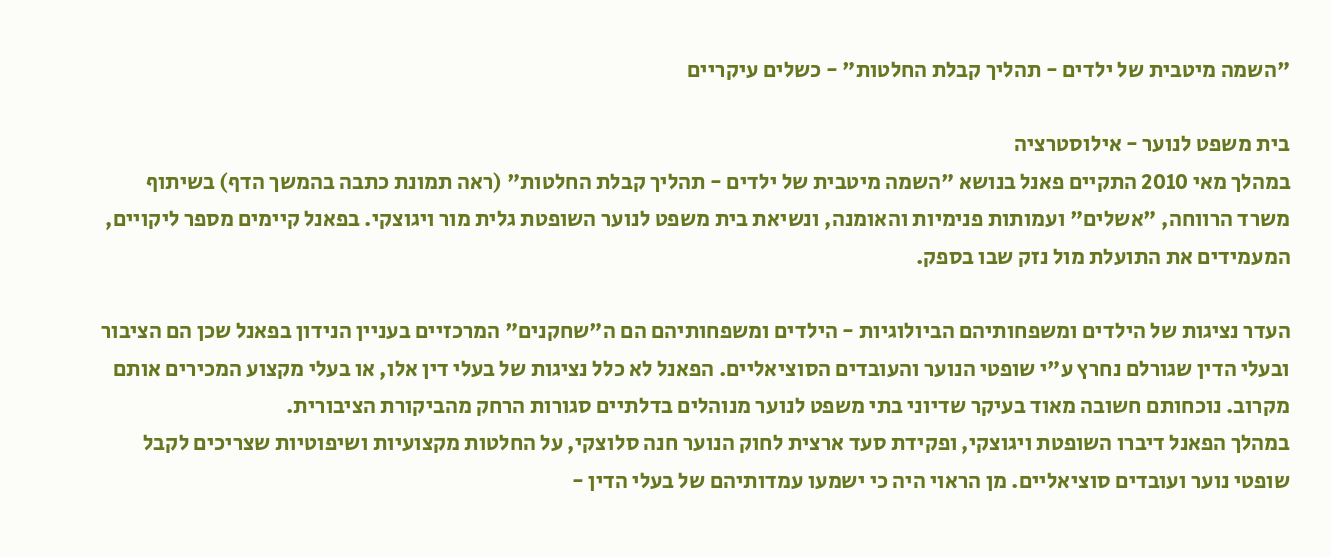"השמה מיטבית של ילדים - תהליך קבלת החלטות" - כשלים עיקריים

בית משפט לנוער - אילוסטרציה
במהלך מאי 2010 התקיים פאנל בנושא "השמה מיטבית של ילדים - תהליך קבלת החלטות" (ראה תמונת כתבה בהמשך הדף) בשיתוף משרד הרווחה, "אשלים" ועמותות פנימיות והאומנה, ונשיאת בית משפט לנוער השופטת גלית מור ויגוצקי. בפאנל קיימים מספר ליקויים, המעמידים את התועלת מול נזק שבו בספק.

העדר נציגות של הילדים ומשפחותיהם הביולוגיות - הילדים ומשפחותיהם הם ה"שחקנים" המרכזיים בעניין הנידון בפאנל שכן הם הציבור ובעלי הדין שגורלם נחרץ ע"י שופטי הנוער והעובדים הסוציאליים. הפאנל לא כלל נציגות של בעלי דין אלו, או בעלי מקצוע המכירים אותם מקרוב. נוכחותם חשובה מאוד בעיקר שדיוני בתי משפט לנוער מנוהלים בדלתיים סגורות הרחק מהביקורת הציבורית.
במהלך הפאנל דיברו השופטת ויגוצקי, ופקידת סעד ארצית לחוק הנוער חנה סלוצקי, על החלטות מקצועיות ושיפוטיות שצריכים לקבל שופטי נוער ועובדים סוציאליים. מן הראוי היה כי ישמעו עמדותיהם של בעלי הדין -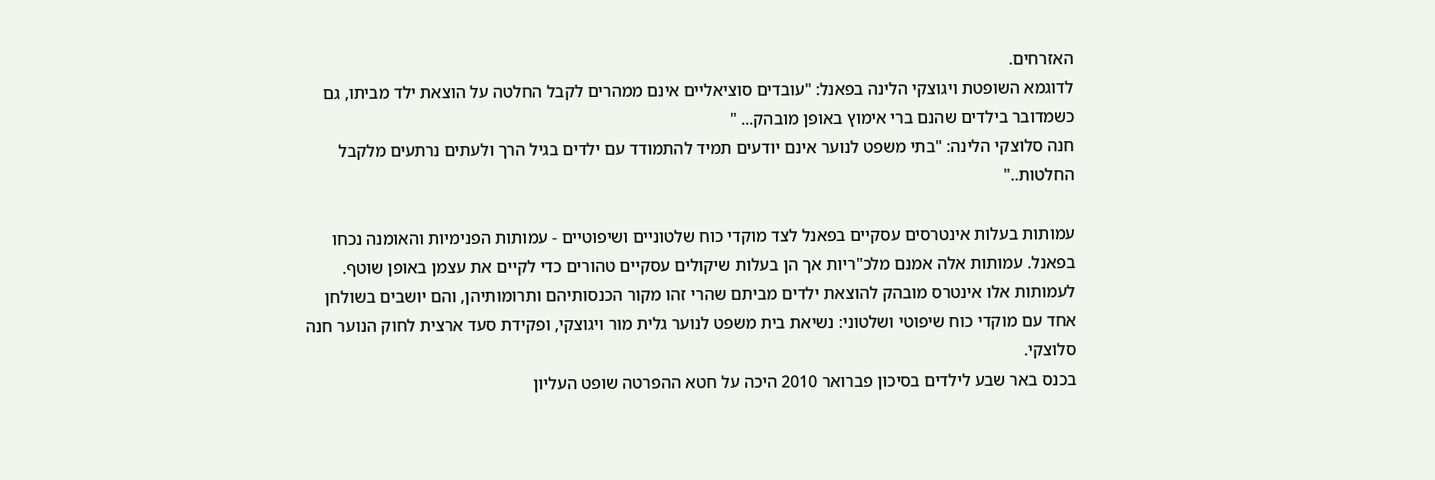האזרחים.
לדוגמא השופטת ויגוצקי הלינה בפאנל: "עובדים סוציאליים אינם ממהרים לקבל החלטה על הוצאת ילד מביתו, גם כשמדובר בילדים שהנם ברי אימוץ באופן מובהק... "
חנה סלוצקי הלינה: "בתי משפט לנוער אינם יודעים תמיד להתמודד עם ילדים בגיל הרך ולעתים נרתעים מלקבל החלטות.."

עמותות בעלות אינטרסים עסקיים בפאנל לצד מוקדי כוח שלטוניים ושיפוטיים - עמותות הפנימיות והאומנה נכחו בפאנל. עמותות אלה אמנם מלכ"ריות אך הן בעלות שיקולים עסקיים טהורים כדי לקיים את עצמן באופן שוטף. לעמותות אלו אינטרס מובהק להוצאת ילדים מביתם שהרי זהו מקור הכנסותיהם ותרומותיהן, והם יושבים בשולחן אחד עם מוקדי כוח שיפוטי ושלטוני: נשיאת בית משפט לנוער גלית מור ויגוצקי, ופקידת סעד ארצית לחוק הנוער חנה סלוצקי.
בכנס באר שבע לילדים בסיכון פברואר 2010 היכה על חטא ההפרטה שופט העליון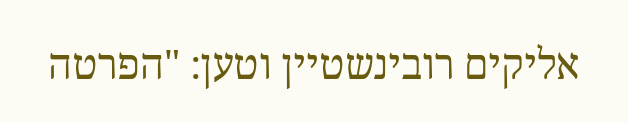אליקים רובינשטיין וטען: "הפרטה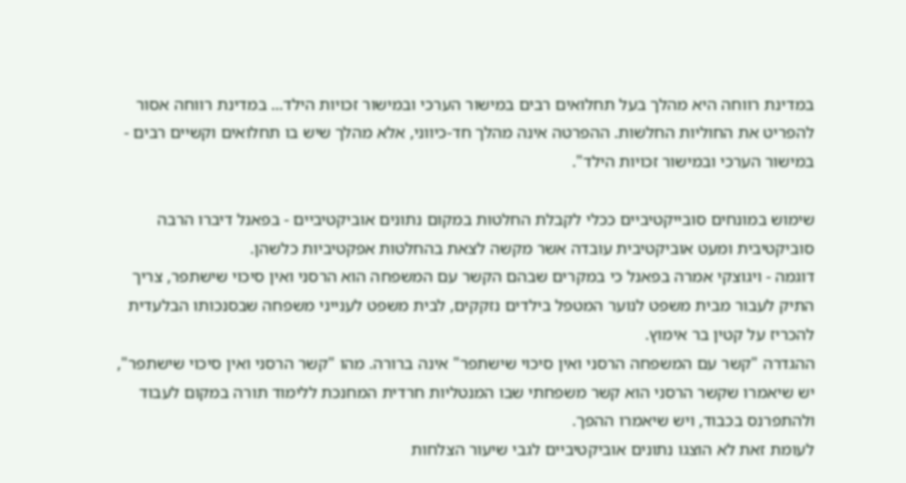במדינת רווחה היא מהלך בעל תחלואים רבים במישור הערכי ובמישור זכויות הילד... במדינת רווחה אסור להפריט את החוליות החלשות. ההפרטה אינה מהלך חד-כיווני, אלא מהלך שיש בו תחלואים וקשיים רבים - במישור הערכי ובמישור זכויות הילד".

שימוש במונחים סובייקטיביים ככלי לקבלת החלטות במקום נתונים אוביקטיביים - בפאנל דיברו הרבה סוביקטיבית ומעט אוביקטיבית עובדה אשר מקשה לצאת בהחלטות אפקטיביות כלשהן.
דוגמה - ויגוצקי אמרה בפאנל כי במקרים שבהם הקשר עם המשפחה הוא הרסני ואין סיכוי שישתפר, צריך התיק לעבור מבית משפט לנוער המטפל בילדים נזקקים, לבית משפט לענייני משפחה שבסנכותו הבלעדית להכריז על קטין בר אימוץ.
ההגדרה "קשר עם המשפחה הרסני ואין סיכוי שישתפר" אינה ברורה. מהו "קשר הרסני ואין סיכוי שישתפר", יש שיאמרו שקשר הרסני הוא קשר משפחתי שבו המנטליות חרדית המחנכת ללימוד תורה במקום לעבוד ולהתפרנס בכבוד, ויש שיאמרו ההפך.
לעומת זאת לא הוצגו נתונים אוביקטיביים לגבי שיעור הצלחות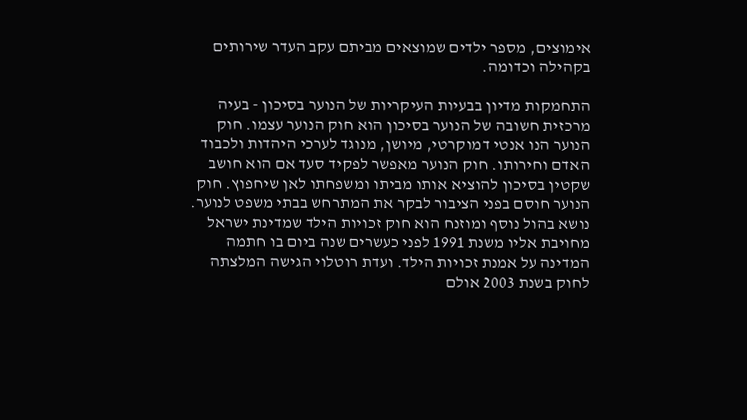אימוצים, מספר ילדים שמוצאים מביתם עקב העדר שירותים בקהילה וכדומה.

התחמקות מדיון בבעיות העיקריות של הנוער בסיכון - בעיה מרכזית חשובה של הנוער בסיכון הוא חוק הנוער עצמו. חוק הנוער הנו אנטי דמוקרטי, מיושן, מנוגד לערכי היהדות ולכבוד האדם וחירותו. חוק הנוער מאפשר לפקיד סעד אם הוא חושב שקטין בסיכון להוציא אותו מביתו ומשפחתו לאן שיחפוץ. חוק הנוער חוסם בפני הציבור לבקר את המתרחש בבתי משפט לנוער.
נושא בהול נוסף ומוזנח הוא חוק זכויות הילד שמדינת ישראל מחויבת אליו משנת 1991 לפני כעשרים שנה ביום בו חתמה המדינה על אמנת זכויות הילד. ועדת רוטלוי הגישה המלצתה לחוק בשנת 2003 אולם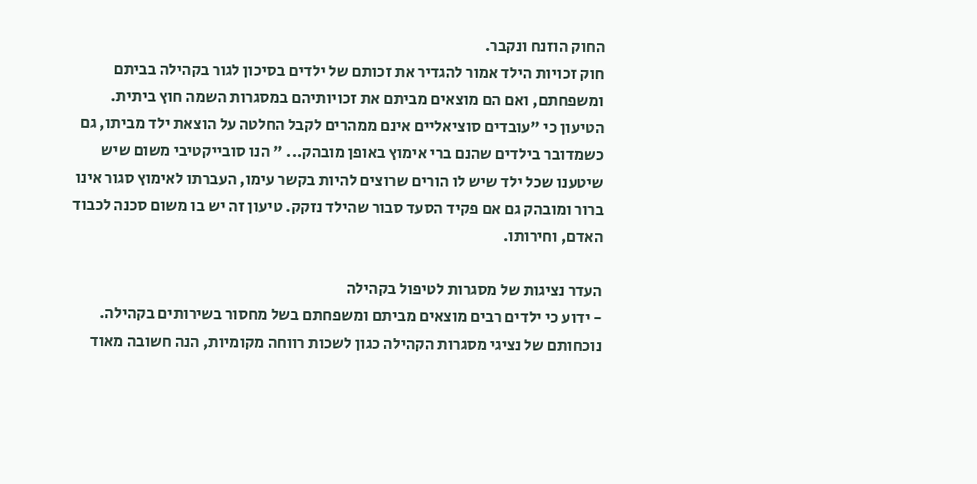החוק הוזנח ונקבר.
חוק זכויות הילד אמור להגדיר את זכותם של ילדים בסיכון לגור בקהילה בביתם ומשפחתם, ואם הם מוצאים מביתם את זכויותיהם במסגרות השמה חוץ ביתית.
הטיעון כי "עובדים סוציאליים אינם ממהרים לקבל החלטה על הוצאת ילד מביתו, גם כשמדובר בילדים שהנם ברי אימוץ באופן מובהק... " הנו סובייקטיבי משום שיש שיטענו שכל ילד שיש לו הורים שרוצים להיות בקשר עימו, העברתו לאימוץ סגור אינו ברור ומובהק גם אם פקיד הסעד סבור שהילד נזקק. טיעון זה יש בו משום סכנה לכבוד האדם, וחירותו.

העדר נציגות של מסגרות לטיפול בקהילה
- ידוע כי ילדים רבים מוצאים מביתם ומשפחתם בשל מחסור בשירותים בקהילה. נוכחותם של נציגי מסגרות הקהילה כגון לשכות רווחה מקומיות, הנה חשובה מאוד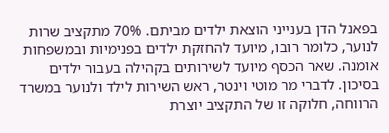בפאנל הדן בענייני הוצאת ילדים מביתם. 70% מתקציב שרות לנוער, כלומר רובו, מיועד להחזקת ילדים בפנימיות ובמשפחות אומנה. שאר הכסף מיועד לשירותים בקהילה בעבור ילדים בסיכון. לדברי מר מוטי וינטר, ראש השירות לילד ולנוער במשרד הרווחה, חלוקה זו של התקציב יוצרת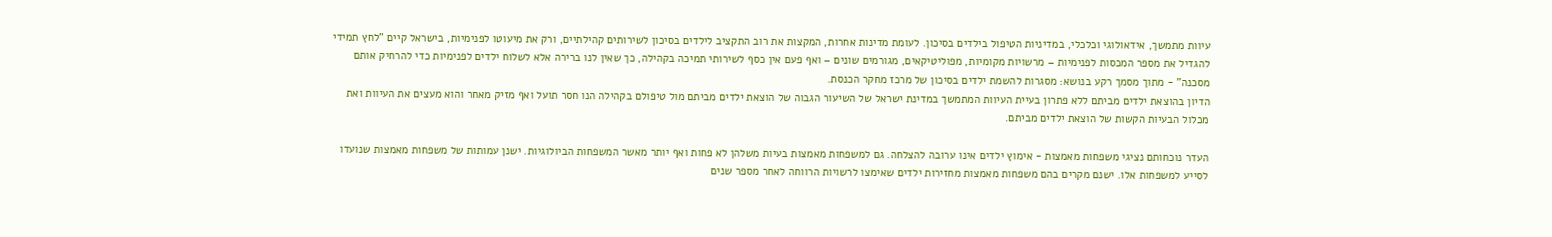עיוות מתמשך, אידאולוגי וכלכלי, במדיניות הטיפול בילדים בסיכון. לעומת מדינות אחרות, המקצות את רוב התקציב לילדים בסיכון לשירותים קהילתיים, ורק את מיעוטו לפנימיות, בישראל קיים "לחץ תמידי להגדיל את מספר המכסות לפנימיות – מרשויות מקומיות, מפוליטיקאים, מגורמים שונים – ואף פעם אין כסף לשירותי תמיכה בקהילה, כך שאין לנו ברירה אלא לשלוח ילדים לפנימיות כדי להרחיק אותם מסכנה" - מתוך מסמך רקע בנושא: מסגרות להשמת ילדים בסיכון של מרכז מחקר הכנסת.
הדיון בהוצאת ילדים מביתם ללא פתרון בעיית העיוות המתמשך במדינת ישראל של השיעור הגבוה של הוצאת ילדים מביתם מול טיפולם בקהילה הנו חסר תועל ואף מזיק מאחר והוא מעצים את העיוות ואת מכלול הבעיות הקשות של הוצאת ילדים מביתם.

העדר נוכחותם נציגי משפחות מאמצות - אימוץ ילדים אינו ערובה להצלחה. גם למשפחות מאמצות בעיות משלהן לא פחות ואף יותר מאשר המשפחות הביולוגיות. ישנן עמותות של משפחות מאמצות שנועדו לסייע למשפחות אלו. ישנם מקרים בהם משפחות מאמצות מחזירות ילדים שאימצו לרשויות הרווחה לאחר מספר שנים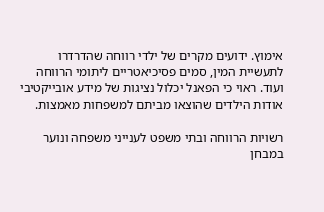אימוץ. ידועים מקרים של ילדי רווחה שהדרדרו לתעשיית המין, סמים פסיכיאטריים ליתומי הרווחה ועוד. ראוי כי הפאנל יכלול נציגות של מידע אובייקטיבי אודות הילדים שהוצאו מביתם למשפחות מאמצות.

רשויות הרווחה ובתי משפט לענייני משפחה ונוער במבחן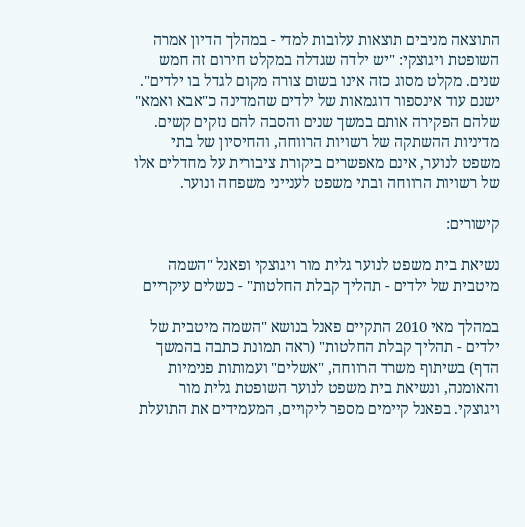התוצאה מניבים תוצאות עלובות למדי - במהלך הדיון אמרה השופטת ויגוצקי: "יש ילדה שגדלה במקלט חירום זה חמש שנים. מקלט מסוג כזה אינו בשום צורה מקום לגדל בו ילדים". ישנם עוד אינספור דוגמאות של ילדים שהמדינה כ"אבא ואמא" שלהם הפקירה אותם במשך שנים והסבה להם נזקים קשים.
מדיניות ההשתקה של רשויות הרווחה, והחיסיון של בתי משפט לנוער, אינם מאפשרים ביקורת ציבורית על מחדלים אלו של רשויות הרווחה ובתי משפט לענייני משפחה ונוער.

קישורים:

נשיאת בית משפט לנוער גלית מור ויגוצקי ופאנל "השמה מיטבית של ילדים - תהליך קבלת החלטות" - כשלים עיקריים

במהלך מאי 2010 התקיים פאנל בנושא "השמה מיטבית של ילדים - תהליך קבלת החלטות" (ראה תמונת כתבה בהמשך הדף) בשיתוף משרד הרווחה, "אשלים" ועמותות פנימיות והאומנה, ונשיאת בית משפט לנוער השופטת גלית מור ויגוצקי. בפאנל קיימים מספר ליקויים, המעמידים את התועלת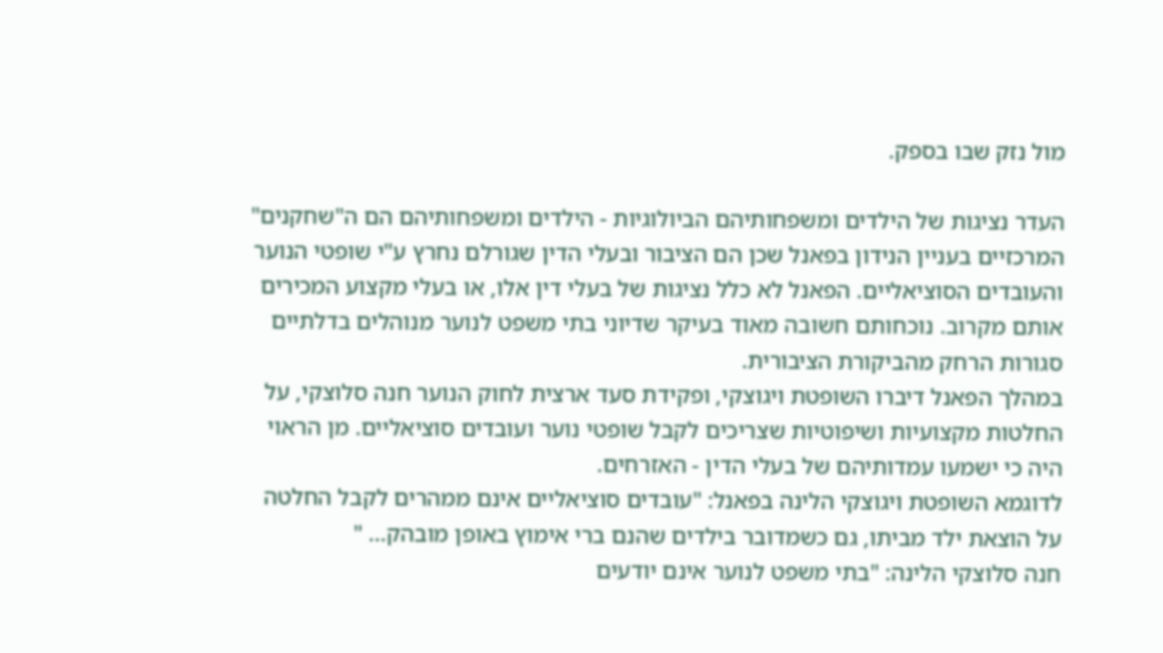מול נזק שבו בספק.

העדר נציגות של הילדים ומשפחותיהם הביולוגיות - הילדים ומשפחותיהם הם ה"שחקנים" המרכזיים בעניין הנידון בפאנל שכן הם הציבור ובעלי הדין שגורלם נחרץ ע"י שופטי הנוער והעובדים הסוציאליים. הפאנל לא כלל נציגות של בעלי דין אלו, או בעלי מקצוע המכירים אותם מקרוב. נוכחותם חשובה מאוד בעיקר שדיוני בתי משפט לנוער מנוהלים בדלתיים סגורות הרחק מהביקורת הציבורית.
במהלך הפאנל דיברו השופטת ויגוצקי, ופקידת סעד ארצית לחוק הנוער חנה סלוצקי, על החלטות מקצועיות ושיפוטיות שצריכים לקבל שופטי נוער ועובדים סוציאליים. מן הראוי היה כי ישמעו עמדותיהם של בעלי הדין - האזרחים.
לדוגמא השופטת ויגוצקי הלינה בפאנל: "עובדים סוציאליים אינם ממהרים לקבל החלטה על הוצאת ילד מביתו, גם כשמדובר בילדים שהנם ברי אימוץ באופן מובהק... "
חנה סלוצקי הלינה: "בתי משפט לנוער אינם יודעים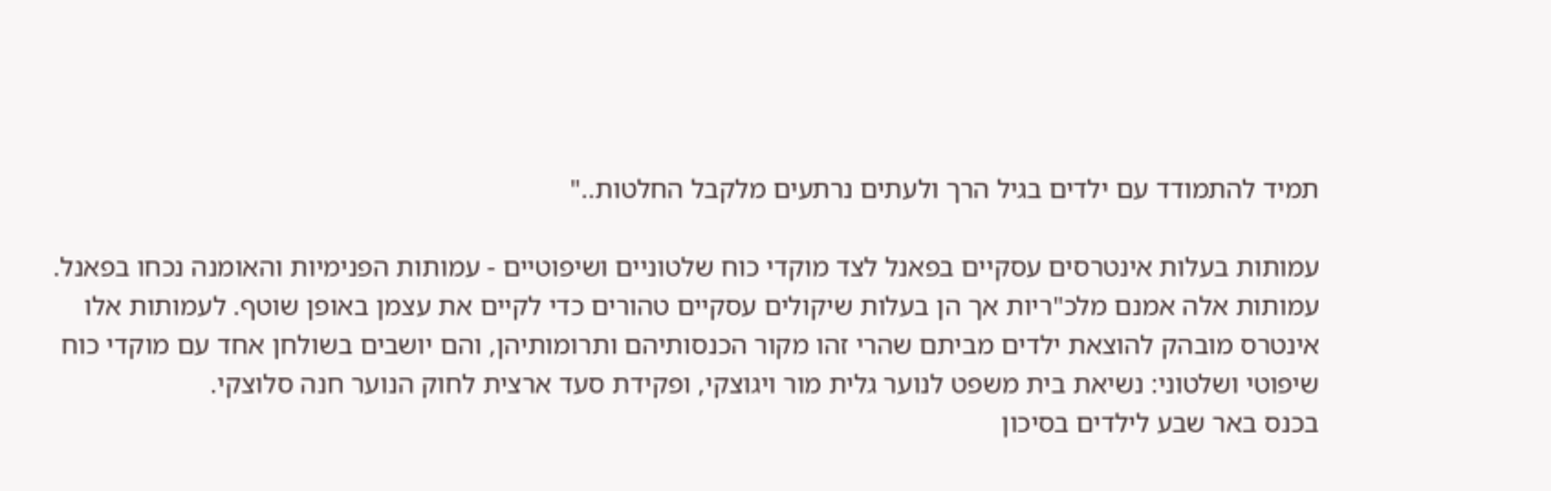תמיד להתמודד עם ילדים בגיל הרך ולעתים נרתעים מלקבל החלטות.."

עמותות בעלות אינטרסים עסקיים בפאנל לצד מוקדי כוח שלטוניים ושיפוטיים - עמותות הפנימיות והאומנה נכחו בפאנל. עמותות אלה אמנם מלכ"ריות אך הן בעלות שיקולים עסקיים טהורים כדי לקיים את עצמן באופן שוטף. לעמותות אלו אינטרס מובהק להוצאת ילדים מביתם שהרי זהו מקור הכנסותיהם ותרומותיהן, והם יושבים בשולחן אחד עם מוקדי כוח שיפוטי ושלטוני: נשיאת בית משפט לנוער גלית מור ויגוצקי, ופקידת סעד ארצית לחוק הנוער חנה סלוצקי.
בכנס באר שבע לילדים בסיכון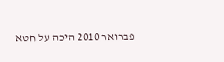פברואר 2010 היכה על חטא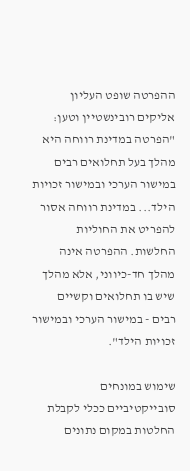ההפרטה שופט העליון אליקים רובינשטיין וטען: "הפרטה במדינת רווחה היא מהלך בעל תחלואים רבים במישור הערכי ובמישור זכויות הילד... במדינת רווחה אסור להפריט את החוליות החלשות. ההפרטה אינה מהלך חד-כיווני, אלא מהלך שיש בו תחלואים וקשיים רבים - במישור הערכי ובמישור זכויות הילד".

שימוש במונחים סובייקטיביים ככלי לקבלת החלטות במקום נתונים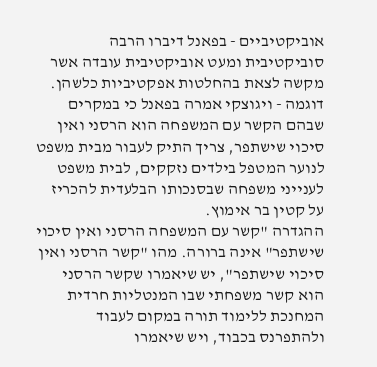אוביקטיביים - בפאנל דיברו הרבה סוביקטיבית ומעט אוביקטיבית עובדה אשר מקשה לצאת בהחלטות אפקטיביות כלשהן.
דוגמה - ויגוצקי אמרה בפאנל כי במקרים שבהם הקשר עם המשפחה הוא הרסני ואין סיכוי שישתפר, צריך התיק לעבור מבית משפט לנוער המטפל בילדים נזקקים, לבית משפט לענייני משפחה שבסנכותו הבלעדית להכריז על קטין בר אימוץ.
ההגדרה "קשר עם המשפחה הרסני ואין סיכוי שישתפר" אינה ברורה. מהו "קשר הרסני ואין סיכוי שישתפר", יש שיאמרו שקשר הרסני הוא קשר משפחתי שבו המנטליות חרדית המחנכת ללימוד תורה במקום לעבוד ולהתפרנס בכבוד, ויש שיאמרו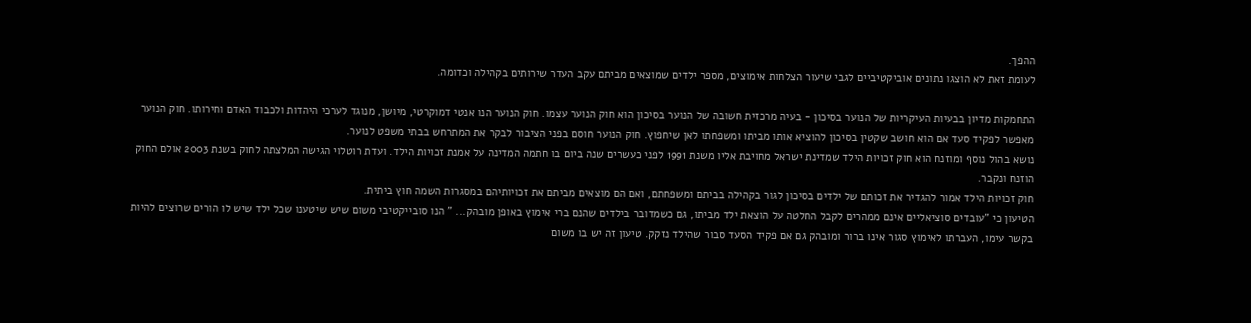ההפך.
לעומת זאת לא הוצגו נתונים אוביקטיביים לגבי שיעור הצלחות אימוצים, מספר ילדים שמוצאים מביתם עקב העדר שירותים בקהילה וכדומה.

התחמקות מדיון בבעיות העיקריות של הנוער בסיכון - בעיה מרכזית חשובה של הנוער בסיכון הוא חוק הנוער עצמו. חוק הנוער הנו אנטי דמוקרטי, מיושן, מנוגד לערכי היהדות ולכבוד האדם וחירותו. חוק הנוער מאפשר לפקיד סעד אם הוא חושב שקטין בסיכון להוציא אותו מביתו ומשפחתו לאן שיחפוץ. חוק הנוער חוסם בפני הציבור לבקר את המתרחש בבתי משפט לנוער.
נושא בהול נוסף ומוזנח הוא חוק זכויות הילד שמדינת ישראל מחויבת אליו משנת 1991 לפני כעשרים שנה ביום בו חתמה המדינה על אמנת זכויות הילד. ועדת רוטלוי הגישה המלצתה לחוק בשנת 2003 אולם החוק הוזנח ונקבר.
חוק זכויות הילד אמור להגדיר את זכותם של ילדים בסיכון לגור בקהילה בביתם ומשפחתם, ואם הם מוצאים מביתם את זכויותיהם במסגרות השמה חוץ ביתית.
הטיעון כי "עובדים סוציאליים אינם ממהרים לקבל החלטה על הוצאת ילד מביתו, גם כשמדובר בילדים שהנם ברי אימוץ באופן מובהק... " הנו סובייקטיבי משום שיש שיטענו שכל ילד שיש לו הורים שרוצים להיות בקשר עימו, העברתו לאימוץ סגור אינו ברור ומובהק גם אם פקיד הסעד סבור שהילד נזקק. טיעון זה יש בו משום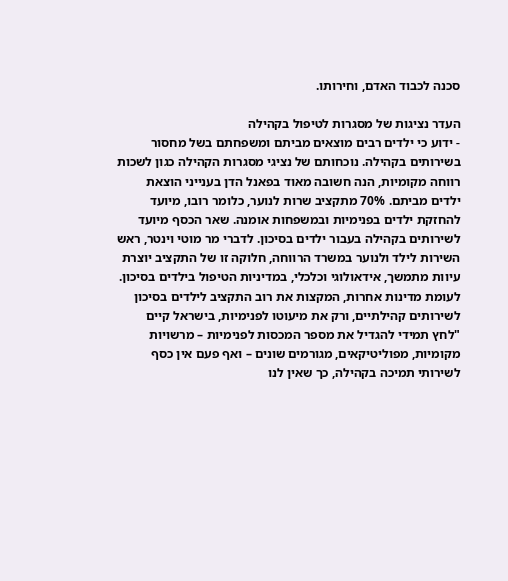סכנה לכבוד האדם, וחירותו.

העדר נציגות של מסגרות לטיפול בקהילה
- ידוע כי ילדים רבים מוצאים מביתם ומשפחתם בשל מחסור בשירותים בקהילה. נוכחותם של נציגי מסגרות הקהילה כגון לשכות רווחה מקומיות, הנה חשובה מאוד בפאנל הדן בענייני הוצאת ילדים מביתם. 70% מתקציב שרות לנוער, כלומר רובו, מיועד להחזקת ילדים בפנימיות ובמשפחות אומנה. שאר הכסף מיועד לשירותים בקהילה בעבור ילדים בסיכון. לדברי מר מוטי וינטר, ראש השירות לילד ולנוער במשרד הרווחה, חלוקה זו של התקציב יוצרת עיוות מתמשך, אידאולוגי וכלכלי, במדיניות הטיפול בילדים בסיכון. לעומת מדינות אחרות, המקצות את רוב התקציב לילדים בסיכון לשירותים קהילתיים, ורק את מיעוטו לפנימיות, בישראל קיים "לחץ תמידי להגדיל את מספר המכסות לפנימיות – מרשויות מקומיות, מפוליטיקאים, מגורמים שונים – ואף פעם אין כסף לשירותי תמיכה בקהילה, כך שאין לנו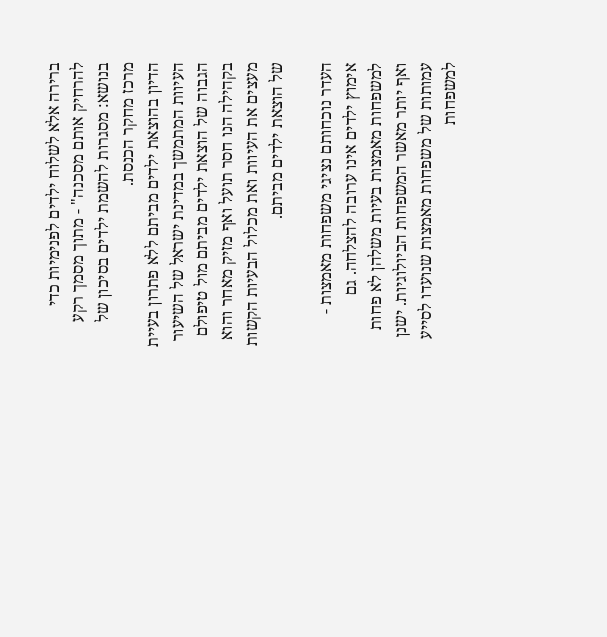ברירה אלא לשלוח ילדים לפנימיות כדי להרחיק אותם מסכנה" - מתוך מסמך רקע בנושא: מסגרות להשמת ילדים בסיכון של מרכז מחקר הכנסת.
הדיון בהוצאת ילדים מביתם ללא פתרון בעיית העיוות המתמשך במדינת ישראל של השיעור הגבוה של הוצאת ילדים מביתם מול טיפולם בקהילה הנו חסר תועל ואף מזיק מאחר והוא מעצים את העיוות ואת מכלול הבעיות הקשות של הוצאת ילדים מביתם.

העדר נוכחותם נציגי משפחות מאמצות - אימוץ ילדים אינו ערובה להצלחה. גם למשפחות מאמצות בעיות משלהן לא פחות ואף יותר מאשר המשפחות הביולוגיות. ישנן עמותות של משפחות מאמצות שנועדו לסייע למשפחות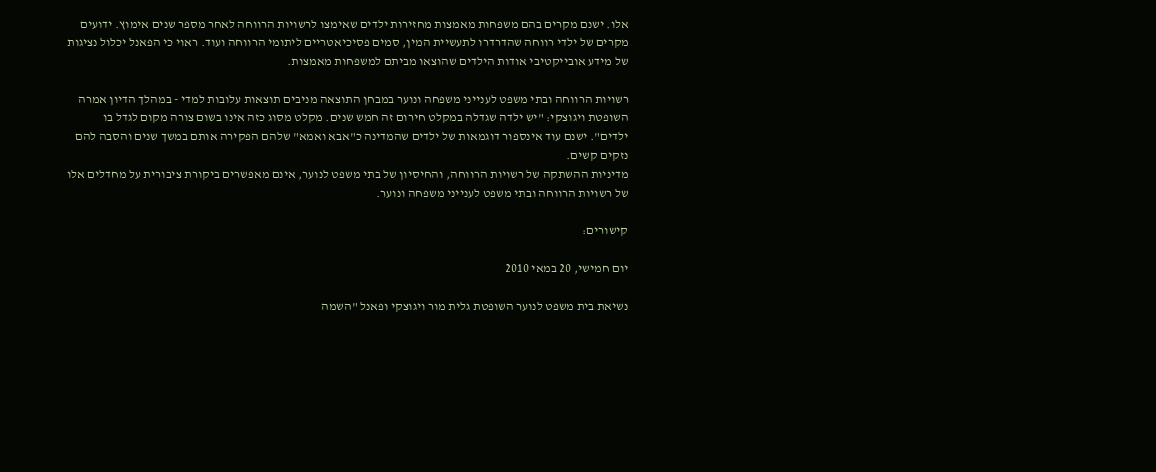אלו. ישנם מקרים בהם משפחות מאמצות מחזירות ילדים שאימצו לרשויות הרווחה לאחר מספר שנים אימוץ. ידועים מקרים של ילדי רווחה שהדרדרו לתעשיית המין, סמים פסיכיאטריים ליתומי הרווחה ועוד. ראוי כי הפאנל יכלול נציגות של מידע אובייקטיבי אודות הילדים שהוצאו מביתם למשפחות מאמצות.

רשויות הרווחה ובתי משפט לענייני משפחה ונוער במבחן התוצאה מניבים תוצאות עלובות למדי - במהלך הדיון אמרה השופטת ויגוצקי: "יש ילדה שגדלה במקלט חירום זה חמש שנים. מקלט מסוג כזה אינו בשום צורה מקום לגדל בו ילדים". ישנם עוד אינספור דוגמאות של ילדים שהמדינה כ"אבא ואמא" שלהם הפקירה אותם במשך שנים והסבה להם נזקים קשים.
מדיניות ההשתקה של רשויות הרווחה, והחיסיון של בתי משפט לנוער, אינם מאפשרים ביקורת ציבורית על מחדלים אלו של רשויות הרווחה ובתי משפט לענייני משפחה ונוער.

קישורים:

יום חמישי, 20 במאי 2010

נשיאת בית משפט לנוער השופטת גלית מור ויגוצקי ופאנל "השמה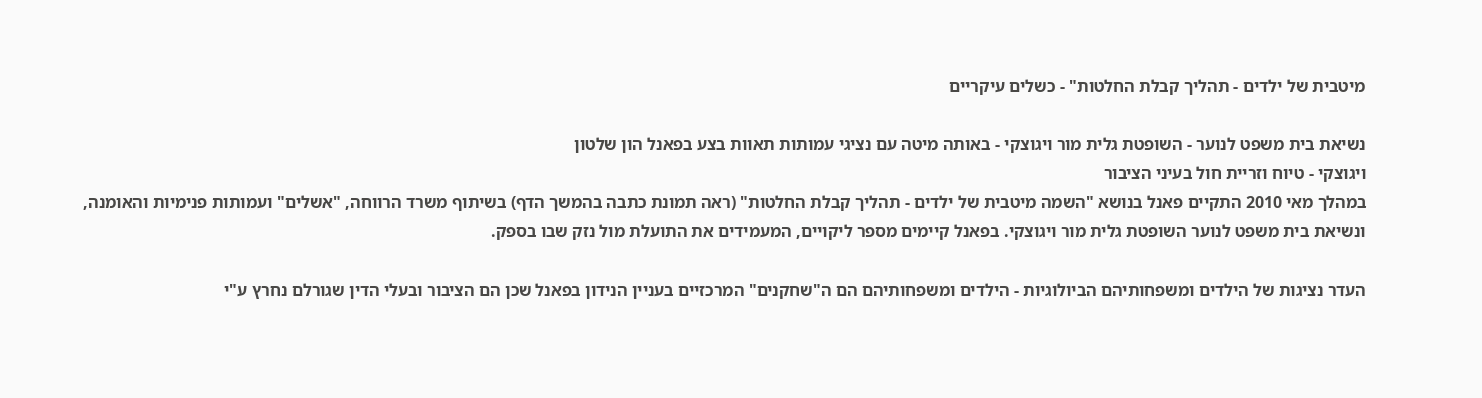מיטבית של ילדים - תהליך קבלת החלטות" - כשלים עיקריים

נשיאת בית משפט לנוער - השופטת גלית מור ויגוצקי - באותה מיטה עם נציגי עמותות תאוות בצע בפאנל הון שלטון
ויגוצקי - טיוח וזריית חול בעיני הציבור
במהלך מאי 2010 התקיים פאנל בנושא "השמה מיטבית של ילדים - תהליך קבלת החלטות" (ראה תמונת כתבה בהמשך הדף) בשיתוף משרד הרווחה, "אשלים" ועמותות פנימיות והאומנה, ונשיאת בית משפט לנוער השופטת גלית מור ויגוצקי. בפאנל קיימים מספר ליקויים, המעמידים את התועלת מול נזק שבו בספק.

העדר נציגות של הילדים ומשפחותיהם הביולוגיות - הילדים ומשפחותיהם הם ה"שחקנים" המרכזיים בעניין הנידון בפאנל שכן הם הציבור ובעלי הדין שגורלם נחרץ ע"י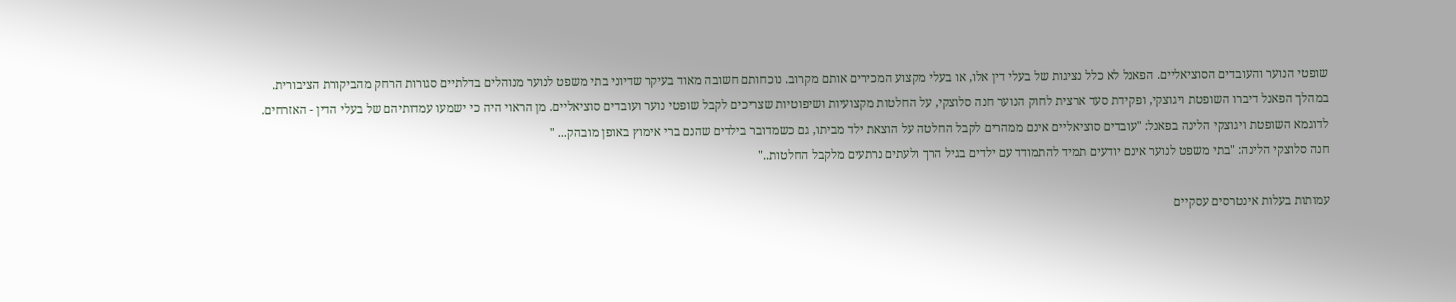שופטי הנוער והעובדים הסוציאליים. הפאנל לא כלל נציגות של בעלי דין אלו, או בעלי מקצוע המכירים אותם מקרוב. נוכחותם חשובה מאוד בעיקר שדיוני בתי משפט לנוער מנוהלים בדלתיים סגורות הרחק מהביקורת הציבורית.
במהלך הפאנל דיברו השופטת ויגוצקי, ופקידת סעד ארצית לחוק הנוער חנה סלוצקי, על החלטות מקצועיות ושיפוטיות שצריכים לקבל שופטי נוער ועובדים סוציאליים. מן הראוי היה כי ישמעו עמדותיהם של בעלי הדין - האזרחים.
לדוגמא השופטת ויגוצקי הלינה בפאנל: "עובדים סוציאליים אינם ממהרים לקבל החלטה על הוצאת ילד מביתו, גם כשמדובר בילדים שהנם ברי אימוץ באופן מובהק... "
חנה סלוצקי הלינה: "בתי משפט לנוער אינם יודעים תמיד להתמודד עם ילדים בגיל הרך ולעתים נרתעים מלקבל החלטות.."

עמותות בעלות אינטרסים עסקיים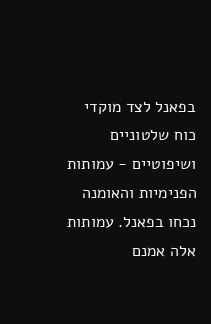בפאנל לצד מוקדי כוח שלטוניים ושיפוטיים - עמותות הפנימיות והאומנה נכחו בפאנל. עמותות אלה אמנם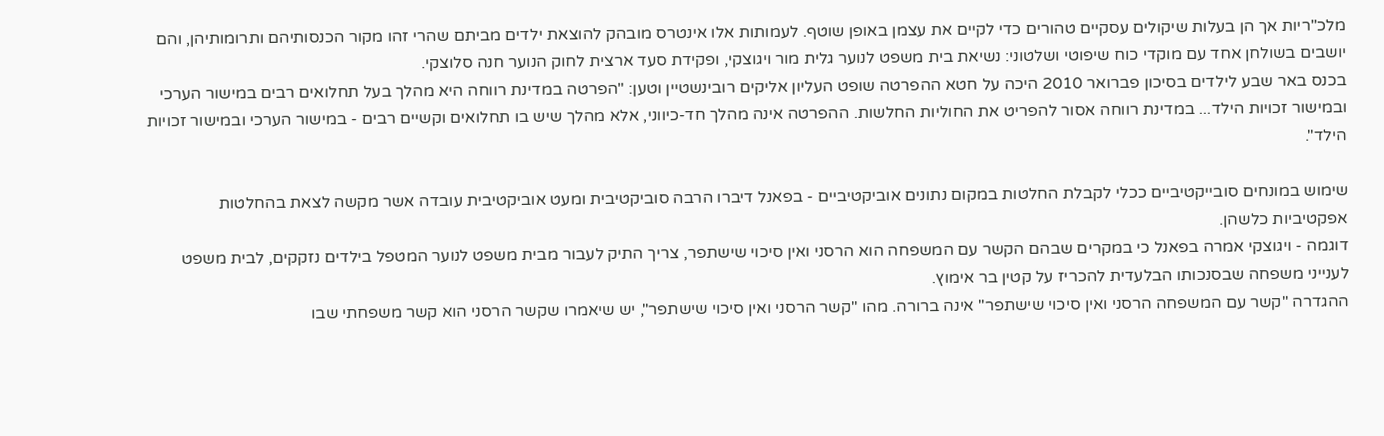מלכ"ריות אך הן בעלות שיקולים עסקיים טהורים כדי לקיים את עצמן באופן שוטף. לעמותות אלו אינטרס מובהק להוצאת ילדים מביתם שהרי זהו מקור הכנסותיהם ותרומותיהן, והם יושבים בשולחן אחד עם מוקדי כוח שיפוטי ושלטוני: נשיאת בית משפט לנוער גלית מור ויגוצקי, ופקידת סעד ארצית לחוק הנוער חנה סלוצקי.
בכנס באר שבע לילדים בסיכון פברואר 2010 היכה על חטא ההפרטה שופט העליון אליקים רובינשטיין וטען: "הפרטה במדינת רווחה היא מהלך בעל תחלואים רבים במישור הערכי ובמישור זכויות הילד... במדינת רווחה אסור להפריט את החוליות החלשות. ההפרטה אינה מהלך חד-כיווני, אלא מהלך שיש בו תחלואים וקשיים רבים - במישור הערכי ובמישור זכויות הילד".

שימוש במונחים סובייקטיביים ככלי לקבלת החלטות במקום נתונים אוביקטיביים - בפאנל דיברו הרבה סוביקטיבית ומעט אוביקטיבית עובדה אשר מקשה לצאת בהחלטות אפקטיביות כלשהן.
דוגמה - ויגוצקי אמרה בפאנל כי במקרים שבהם הקשר עם המשפחה הוא הרסני ואין סיכוי שישתפר, צריך התיק לעבור מבית משפט לנוער המטפל בילדים נזקקים, לבית משפט לענייני משפחה שבסנכותו הבלעדית להכריז על קטין בר אימוץ.
ההגדרה "קשר עם המשפחה הרסני ואין סיכוי שישתפר" אינה ברורה. מהו "קשר הרסני ואין סיכוי שישתפר", יש שיאמרו שקשר הרסני הוא קשר משפחתי שבו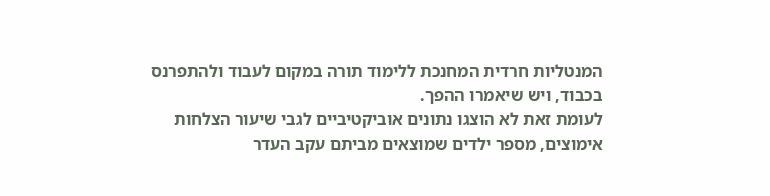המנטליות חרדית המחנכת ללימוד תורה במקום לעבוד ולהתפרנס בכבוד, ויש שיאמרו ההפך.
לעומת זאת לא הוצגו נתונים אוביקטיביים לגבי שיעור הצלחות אימוצים, מספר ילדים שמוצאים מביתם עקב העדר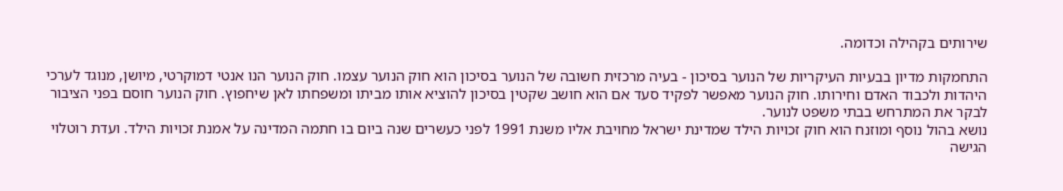שירותים בקהילה וכדומה.

התחמקות מדיון בבעיות העיקריות של הנוער בסיכון - בעיה מרכזית חשובה של הנוער בסיכון הוא חוק הנוער עצמו. חוק הנוער הנו אנטי דמוקרטי, מיושן, מנוגד לערכי היהדות ולכבוד האדם וחירותו. חוק הנוער מאפשר לפקיד סעד אם הוא חושב שקטין בסיכון להוציא אותו מביתו ומשפחתו לאן שיחפוץ. חוק הנוער חוסם בפני הציבור לבקר את המתרחש בבתי משפט לנוער.
נושא בהול נוסף ומוזנח הוא חוק זכויות הילד שמדינת ישראל מחויבת אליו משנת 1991 לפני כעשרים שנה ביום בו חתמה המדינה על אמנת זכויות הילד. ועדת רוטלוי הגישה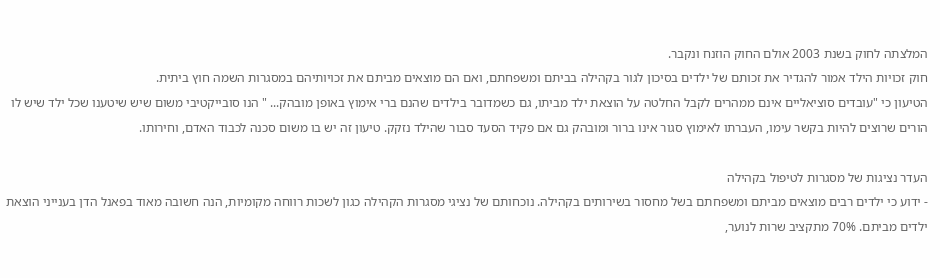המלצתה לחוק בשנת 2003 אולם החוק הוזנח ונקבר.
חוק זכויות הילד אמור להגדיר את זכותם של ילדים בסיכון לגור בקהילה בביתם ומשפחתם, ואם הם מוצאים מביתם את זכויותיהם במסגרות השמה חוץ ביתית.
הטיעון כי "עובדים סוציאליים אינם ממהרים לקבל החלטה על הוצאת ילד מביתו, גם כשמדובר בילדים שהנם ברי אימוץ באופן מובהק... " הנו סובייקטיבי משום שיש שיטענו שכל ילד שיש לו הורים שרוצים להיות בקשר עימו, העברתו לאימוץ סגור אינו ברור ומובהק גם אם פקיד הסעד סבור שהילד נזקק. טיעון זה יש בו משום סכנה לכבוד האדם, וחירותו.

העדר נציגות של מסגרות לטיפול בקהילה
- ידוע כי ילדים רבים מוצאים מביתם ומשפחתם בשל מחסור בשירותים בקהילה. נוכחותם של נציגי מסגרות הקהילה כגון לשכות רווחה מקומיות, הנה חשובה מאוד בפאנל הדן בענייני הוצאת ילדים מביתם. 70% מתקציב שרות לנוער,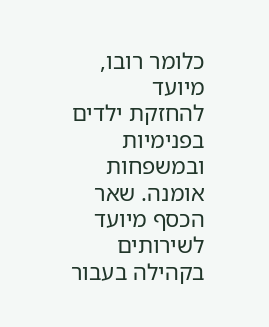כלומר רובו, מיועד להחזקת ילדים בפנימיות ובמשפחות אומנה. שאר הכסף מיועד לשירותים בקהילה בעבור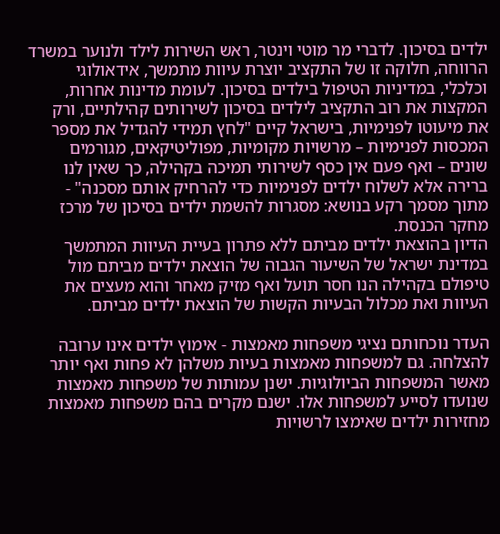ילדים בסיכון. לדברי מר מוטי וינטר, ראש השירות לילד ולנוער במשרד הרווחה, חלוקה זו של התקציב יוצרת עיוות מתמשך, אידאולוגי וכלכלי, במדיניות הטיפול בילדים בסיכון. לעומת מדינות אחרות, המקצות את רוב התקציב לילדים בסיכון לשירותים קהילתיים, ורק את מיעוטו לפנימיות, בישראל קיים "לחץ תמידי להגדיל את מספר המכסות לפנימיות – מרשויות מקומיות, מפוליטיקאים, מגורמים שונים – ואף פעם אין כסף לשירותי תמיכה בקהילה, כך שאין לנו ברירה אלא לשלוח ילדים לפנימיות כדי להרחיק אותם מסכנה" - מתוך מסמך רקע בנושא: מסגרות להשמת ילדים בסיכון של מרכז מחקר הכנסת.
הדיון בהוצאת ילדים מביתם ללא פתרון בעיית העיוות המתמשך במדינת ישראל של השיעור הגבוה של הוצאת ילדים מביתם מול טיפולם בקהילה הנו חסר תועל ואף מזיק מאחר והוא מעצים את העיוות ואת מכלול הבעיות הקשות של הוצאת ילדים מביתם.

העדר נוכחותם נציגי משפחות מאמצות - אימוץ ילדים אינו ערובה להצלחה. גם למשפחות מאמצות בעיות משלהן לא פחות ואף יותר מאשר המשפחות הביולוגיות. ישנן עמותות של משפחות מאמצות שנועדו לסייע למשפחות אלו. ישנם מקרים בהם משפחות מאמצות מחזירות ילדים שאימצו לרשויות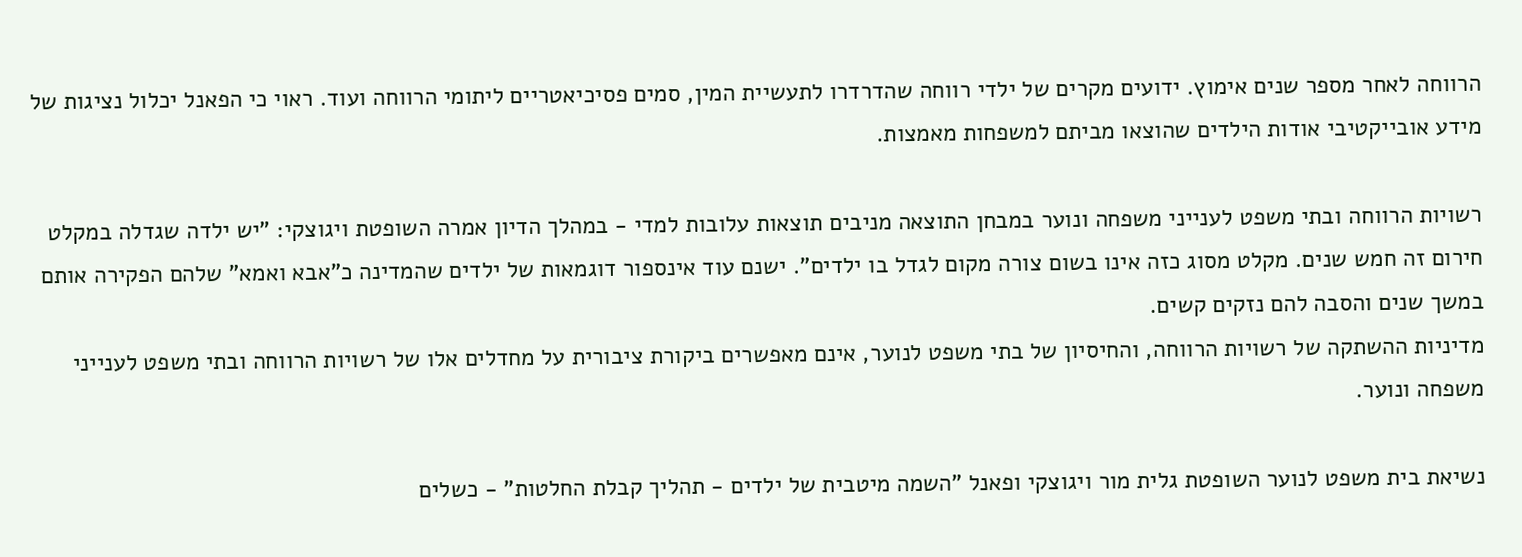הרווחה לאחר מספר שנים אימוץ. ידועים מקרים של ילדי רווחה שהדרדרו לתעשיית המין, סמים פסיכיאטריים ליתומי הרווחה ועוד. ראוי כי הפאנל יכלול נציגות של מידע אובייקטיבי אודות הילדים שהוצאו מביתם למשפחות מאמצות.

רשויות הרווחה ובתי משפט לענייני משפחה ונוער במבחן התוצאה מניבים תוצאות עלובות למדי - במהלך הדיון אמרה השופטת ויגוצקי: "יש ילדה שגדלה במקלט חירום זה חמש שנים. מקלט מסוג כזה אינו בשום צורה מקום לגדל בו ילדים". ישנם עוד אינספור דוגמאות של ילדים שהמדינה כ"אבא ואמא" שלהם הפקירה אותם במשך שנים והסבה להם נזקים קשים.
מדיניות ההשתקה של רשויות הרווחה, והחיסיון של בתי משפט לנוער, אינם מאפשרים ביקורת ציבורית על מחדלים אלו של רשויות הרווחה ובתי משפט לענייני משפחה ונוער.

נשיאת בית משפט לנוער השופטת גלית מור ויגוצקי ופאנל "השמה מיטבית של ילדים - תהליך קבלת החלטות" - כשלים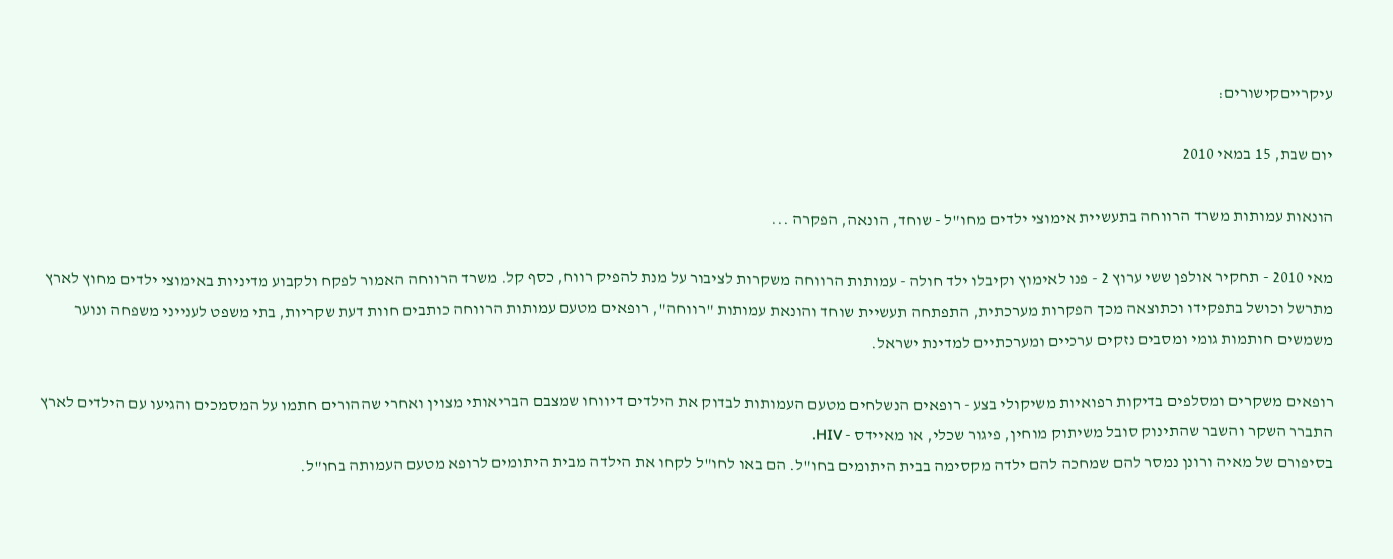עיקרייםקישורים:

יום שבת, 15 במאי 2010

הונאות עמותות משרד הרווחה בתעשיית אימוצי ילדים מחו"ל - שוחד, הונאה, הפקרה ...

מאי 2010 - תחקיר אולפן ששי ערוץ 2 - פנו לאימוץ וקיבלו ילד חולה - עמותות הרווחה משקרות לציבור על מנת להפיק רווח, כסף קל. משרד הרווחה האמור לפקח ולקבוע מדיניות באימוצי ילדים מחוץ לארץ מתרשל וכושל בתפקידו וכתוצאה מכך הפקרות מערכתית, התפתחה תעשיית שוחד והונאת עמותות "רווחה", רופאים מטעם עמותות הרווחה כותבים חוות דעת שקריות, בתי משפט לענייני משפחה ונוער משמשים חותמות גומי ומסבים נזקים ערכיים ומערכתיים למדינת ישראל.

רופאים משקרים ומסלפים בדיקות רפואיות משיקולי בצע - רופאים הנשלחים מטעם העמותות לבדוק את הילדים דיווחו שמצבם הבריאותי מצוין ואחרי שההורים חתמו על המסמכים והגיעו עם הילדים לארץ התברר השקר והשבר שהתינוק סובל משיתוק מוחין, פיגור שכלי, או מאיידס - HIV.
בסיפורם של מאיה ורונן נמסר להם שמחכה להם ילדה מקסימה בבית היתומים בחו"ל. הם באו לחו"ל לקחו את הילדה מבית היתומים לרופא מטעם העמותה בחו"ל.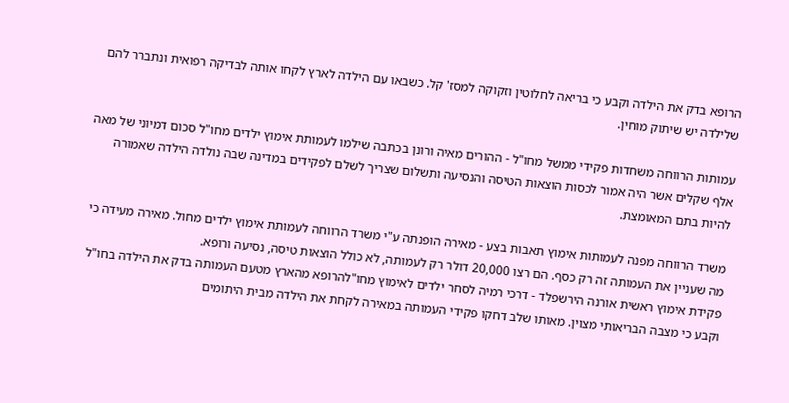הרופא בדק את הילדה וקבע כי בריאה לחלוטין וזקוקה למסז' קל. כשבאו עם הילדה לארץ לקחו אותה לבדיקה רפואית ונתברר להם שלילדה יש שיתוק מוחין.

עמותות הרווחה משחדות פקידי ממשל מחו"ל - ההורים מאיה ורונן בכתבה שילמו לעמותת אימוץ ילדים מחו"ל סכום דמיוני של מאה אלף שקלים אשר היה אמור לכסות הוצאות הטיסה והנסיעה ותשלום שצריך לשלם לפקידים במדינה שבה נולדה הילדה שאמורה להיות בתם המאומצת.

משרד הרווחה מפנה לעמותות אימוץ תאבות בצע - מאירה הופנתה ע"י משרד הרווחה לעמותת אימוץ ילדים מחול. מאירה מעידה כי מה שעניין את העמותה זה רק כסף. הם רצו 20,000 דולר רק לעמותה, לא כולל הוצאות טיסה, נסיעה ורופא.
פקידת אימוץ ראשית אורנה הירשפלד - דרכי רמיה לסחר ילדים לאימוץ מחו"להרופא מהארץ מטעם העמותה בדק את הילדה בחו"ל וקבע כי מצבה הבריאותי מצוין. מאותו שלב דחקו פקידי העמותה במאירה לקחת את הילדה מבית היתומים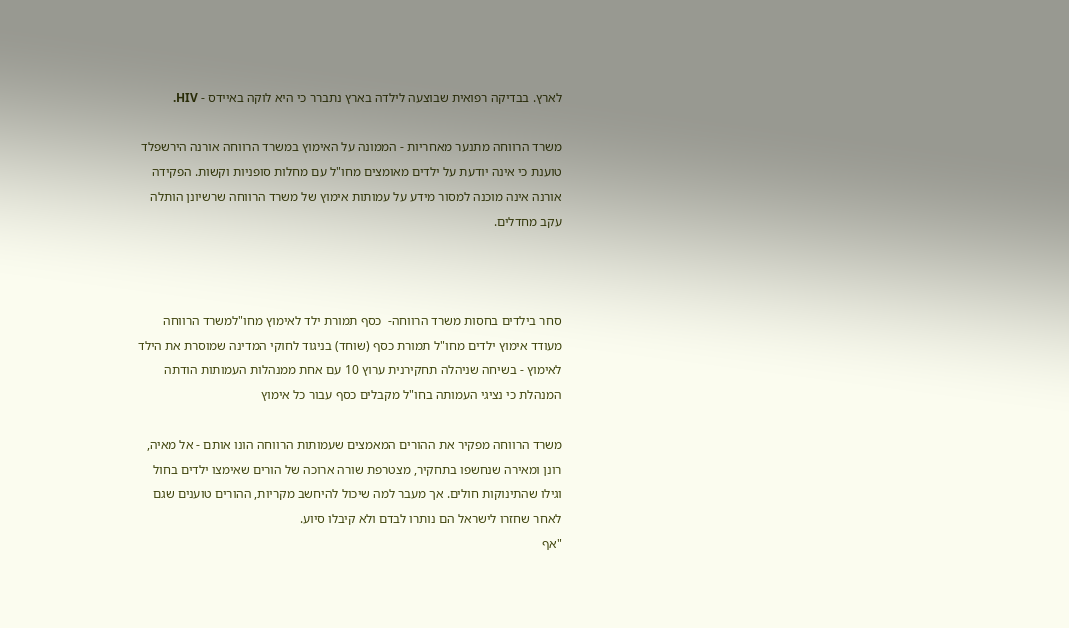לארץ. בבדיקה רפואית שבוצעה לילדה בארץ נתברר כי היא לוקה באיידס - HIV.

משרד הרווחה מתנער מאחריות - הממונה על האימוץ במשרד הרווחה אורנה הירשפלד טוענת כי אינה יודעת על ילדים מאומצים מחו"ל עם מחלות סופניות וקשות. הפקידה אורנה אינה מוכנה למסור מידע על עמותות אימוץ של משרד הרווחה שרשיונן הותלה עקב מחדלים.



סחר בילדים בחסות משרד הרווחה-  כסף תמורת ילד לאימוץ מחו"למשרד הרווחה מעודד אימוץ ילדים מחו"ל תמורת כסף (שוחד) בניגוד לחוקי המדינה שמוסרת את הילד לאימוץ - בשיחה שניהלה תחקירנית ערוץ 10 עם אחת ממנהלות העמותות הודתה המנהלת כי נציגי העמותה בחו"ל מקבלים כסף עבור כל אימוץ

משרד הרווחה מפקיר את ההורים המאמצים שעמותות הרווחה הונו אותם - אל מאיה, רונן ומאירה שנחשפו בתחקיר, מצטרפת שורה ארוכה של הורים שאימצו ילדים בחול וגילו שהתינוקות חולים. אך מעבר למה שיכול להיחשב מקריות, ההורים טוענים שגם לאחר שחזרו לישראל הם נותרו לבדם ולא קיבלו סיוע.
"אף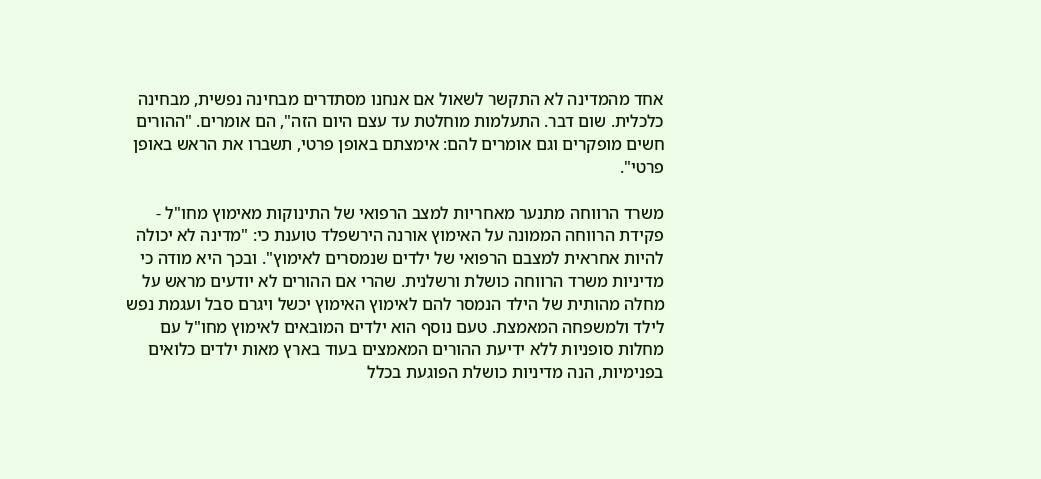אחד מהמדינה לא התקשר לשאול אם אנחנו מסתדרים מבחינה נפשית, מבחינה כלכלית. שום דבר. התעלמות מוחלטת עד עצם היום הזה", הם אומרים. "ההורים חשים מופקרים וגם אומרים להם: אימצתם באופן פרטי, תשברו את הראש באופן פרטי".

משרד הרווחה מתנער מאחריות למצב הרפואי של התינוקות מאימוץ מחו"ל - פקידת הרווחה הממונה על האימוץ אורנה הירשפלד טוענת כי: "מדינה לא יכולה להיות אחראית למצבם הרפואי של ילדים שנמסרים לאימוץ". ובכך היא מודה כי מדיניות משרד הרווחה כושלת ורשלנית. שהרי אם ההורים לא יודעים מראש על מחלה מהותית של הילד הנמסר להם לאימוץ האימוץ יכשל ויגרם סבל ועגמת נפש לילד ולמשפחה המאמצת. טעם נוסף הוא ילדים המובאים לאימוץ מחו"ל עם מחלות סופניות ללא ידיעת ההורים המאמצים בעוד בארץ מאות ילדים כלואים בפנימיות, הנה מדיניות כושלת הפוגעת בכלל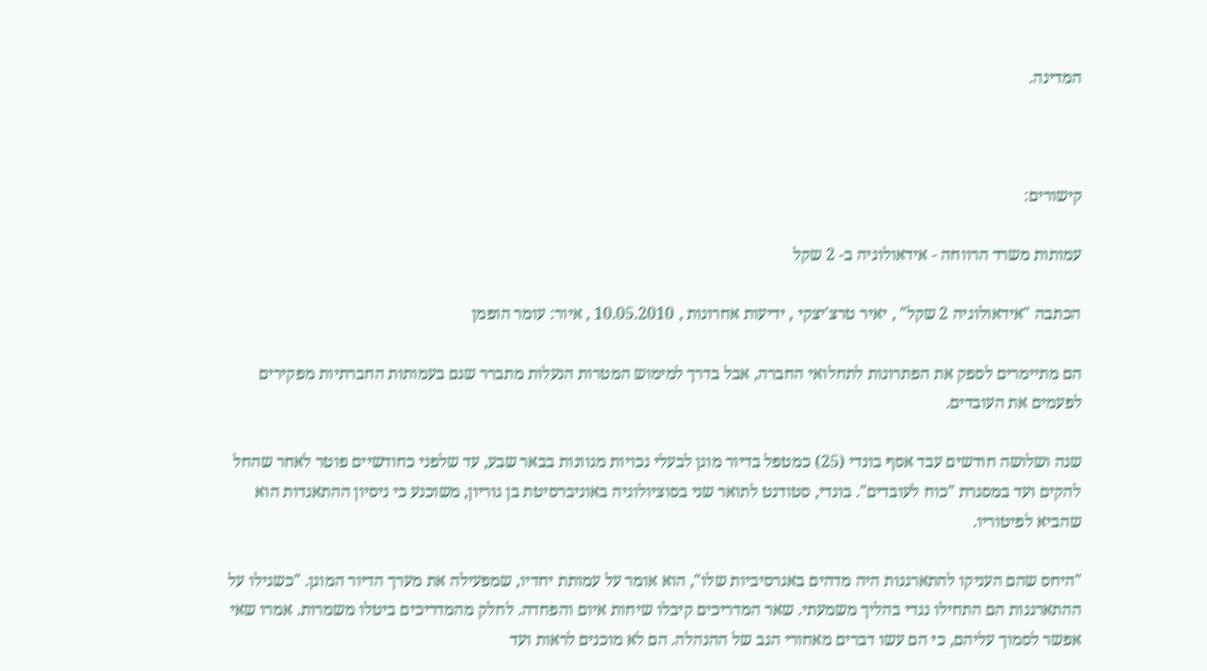המדינה.



קישורים:

עמותות משרד הרווחה - אידאולוגיה ב- 2 שקל

הכתבה "אידאולוגיה 2 שקל" , יאיר טרצ'יצקי , ידיעות אחרונות , 10.05.2010 , איור: עומר הופמן

הם מתיימרים לספק את הפתרונות לתחלואי החברה, אבל בדרך למימוש המטרות הנעלות מתברר שגם בעמותות החברתיות מפקירים לפעמים את העובדים.

שנה ושלושה חודשים עבד אסף בונדי (25) כמטפל בדיור מוגן לבעלי נכויות מגוונות בבאר שבע, עד שלפני כחודשיים פוטר לאחר שהחל להקים ועד במסגרת "כוח לעובדים". בונדי, סטודנט לתואר שני בסוציולוגיה באוניברסיטת בן גוריון, משוכנע כי ניסיון ההתאגדות הוא שהביא לפיטוריו.

"היחס שהם העניקו להתארגנות היה מדהים באגרסיביות שלו", הוא אומר על עמותת יחדיו, שמפעילה את מערך הדיור המוגן. "כשגילו על ההתארגנות הם התחילו נגדי בהליך משמעתי. שאר המדריכים קיבלו שיחות איום והפחדה. לחלק מהמדריכים ביטלו משמרות. אמרו שאי אפשר לסמוך עליהם, כי הם עשו דברים מאחורי הגב של ההנהלה. הם לא מוכנים לראות ועד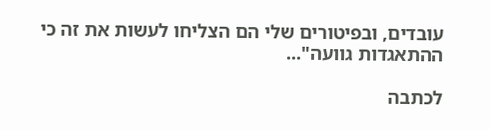עובדים, ובפיטורים שלי הם הצליחו לעשות את זה כי ההתאגדות גוועה"...

לכתבה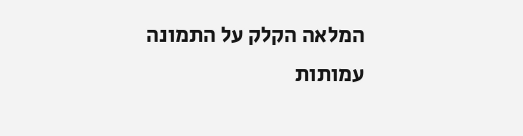המלאה הקלק על התמונה
עמותות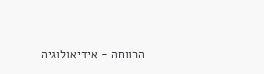הרווחה - אידיאולוגיה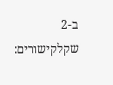ב-2 שקלקישורים: